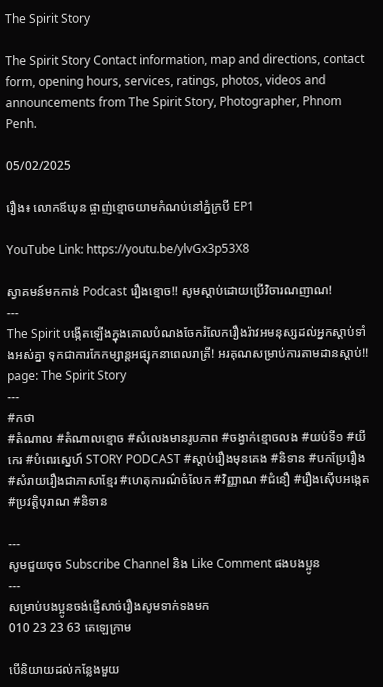The Spirit Story

The Spirit Story Contact information, map and directions, contact form, opening hours, services, ratings, photos, videos and announcements from The Spirit Story, Photographer, Phnom Penh.

05/02/2025

រឿង៖ លោកឪឃុន ផ្ចាញ់ខ្មោចយាមកំណប់នៅភ្នំក្របី EP1

YouTube Link: https://youtu.be/ylvGx3p53X8

ស្វាគមន៍មកកាន់ Podcast រឿងខ្មោច!! សូមស្តាប់ដោយប្រើវិចារណញាណ!
---
The Spirit បង្កើតឡើងក្នុងគោលបំណងចែករំលែករឿងរ៉ាវអមនុស្សដល់អ្នកស្តាប់ទាំងអស់គ្នា ទុកជាការកែកម្សាន្តអផ្សុកនាពេលរាត្រី! អរគុណសម្រាប់ការតាមដានស្តាប់!!
page: The Spirit Story
---
#កថា
#តំណាល #តំណាលខ្មោច #សំលេងមានរូបភាព #ចង្វាក់ខ្មោចលង #យប់ទី១ #យីកេរ #បំពេរស្នេហ៍ STORY PODCAST #ស្តាប់រឿងមុនគេង #និទាន #បកប្រែរឿង #សំរាយរឿងជាភាសាខ្មែរ #ហេតុការណ៌ចំលែក #វិញ្ញាណ #ជំនឿ #រឿងស៊ើបអង្កេត #ប្រវត្តិបុរាណ #និទាន

---
សូមជួយចុច Subscribe Channel និង Like Comment ផងបងប្អូន
---
សម្រាប់បងប្អូនចង់ផ្ញើសាច់រឿងសូមទាក់ទងមក
010 23 23 63 តេឡេក្រាម

បើនិយាយដល់កន្លែងមួយ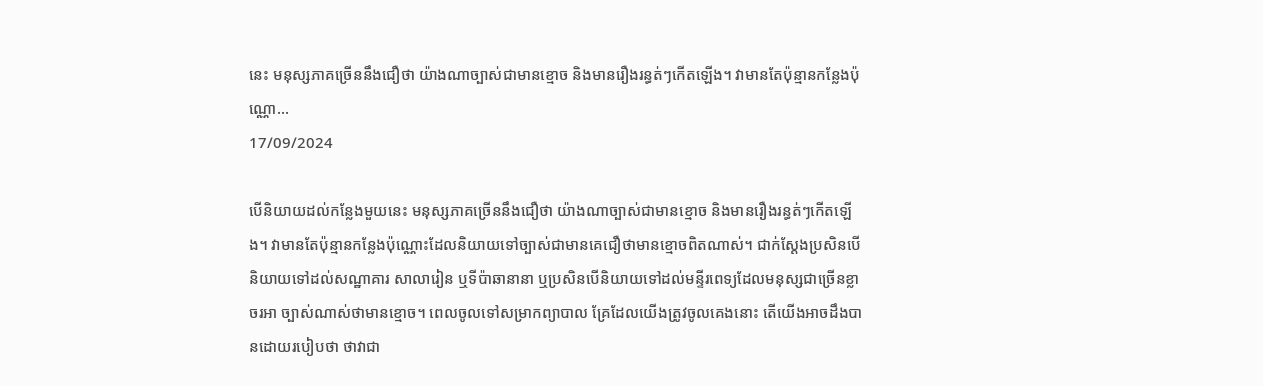នេះ មនុស្សភាគច្រើននឹងជឿថា យ៉ាងណាច្បាស់ជាមានខ្មោច និងមានរឿងរន្ធត់ៗកើតឡើង។ វាមានតែប៉ុន្មានកន្លែងប៉ុណ្ណោ...
17/09/2024

បើនិយាយដល់កន្លែងមួយនេះ មនុស្សភាគច្រើននឹងជឿថា យ៉ាងណាច្បាស់ជាមានខ្មោច និងមានរឿងរន្ធត់ៗកើតឡើង។ វាមានតែប៉ុន្មានកន្លែងប៉ុណ្ណោះដែលនិយាយទៅច្បាស់ជាមានគេជឿថាមានខ្មោចពិតណាស់។ ជាក់ស្តែងប្រសិនបើនិយាយទៅដល់សណ្ឋាគារ សាលារៀន ឬទីប៉ាឆានានា ឬប្រសិនបើនិយាយទៅដល់មន្ទីរពេទ្យដែលមនុស្សជាច្រើនខ្លាចរអា ច្បាស់ណាស់ថាមានខ្មោច។ ពេលចូលទៅសម្រាកព្យាបាល គ្រែដែលយើងត្រូវចូលគេងនោះ តើយើងអាចដឹងបានដោយរបៀបថា ថាវាជា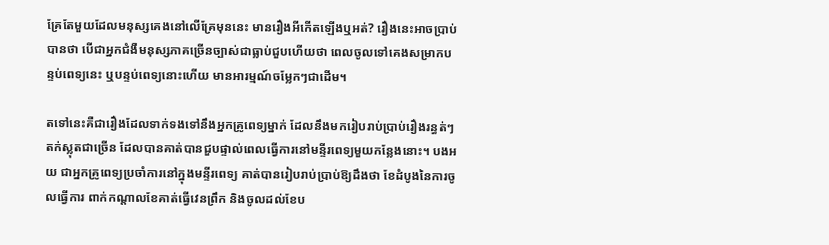គ្រែតែមួយដែលមនុស្សគេងនៅលើគ្រែមុននេះ មានរឿងអីកើតឡើងឬអត់? រឿងនេះអាចប្រាប់បានថា បើជាអ្នកជំងឺមនុស្សភាគច្រើនច្បាស់ជាធ្លាប់ជួបហើយថា ពេលចូលទៅគេងសម្រាកបន្ទប់ពេទ្យនេះ ឬបន្ទប់ពេទ្យនោះហើយ មានអារម្មណ៍ចម្លែកៗជាដើម។

តទៅនេះគឺជារឿងដែលទាក់ទងទៅនឹងអ្នកគ្រូពេទ្យម្នាក់ ដែលនឹងមករៀបរាប់ប្រាប់រឿងរន្ធត់ៗ តក់ស្លុតជាច្រើន ដែលបានគាត់បានជួបផ្ទាល់ពេលធ្វើការនៅមន្ទីរពេទ្យមួយកន្លែងនោះ។ បងអយ ជាអ្នកគ្រូពេទ្យប្រចាំការនៅក្នុងមន្ទីរពេទ្យ គាត់បានរៀបរាប់ប្រាប់ឱ្យដឹងថា ខែដំបូងនៃការចូលធ្វើការ ពាក់កណ្តាលខែគាត់ធ្វើវេនព្រឹក និងចូលដល់ខែប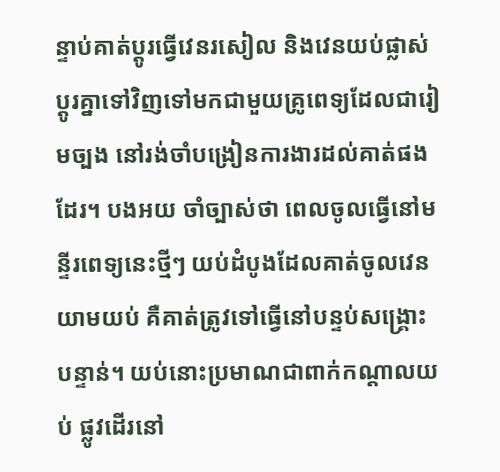ន្ទាប់គាត់ប្តូរធ្វើវេនរសៀល និងវេនយប់ផ្លាស់ប្តូរគ្នាទៅវិញទៅមកជាមួយគ្រូពេទ្យដែលជារៀមច្បង នៅរង់ចាំបង្រៀនការងារដល់គាត់ផងដែរ។ បងអយ ចាំច្បាស់ថា ពេលចូលធ្វើនៅមន្ទីរពេទ្យនេះថ្មីៗ យប់ដំបូងដែលគាត់ចូលវេនយាមយប់ គឺគាត់ត្រូវទៅធ្វើនៅបន្ទប់សង្រ្គោះបន្ទាន់។ យប់នោះប្រមាណជាពាក់កណ្តាលយប់ ផ្លូវដើរនៅ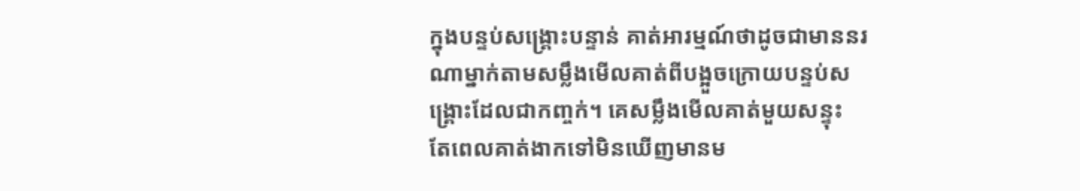ក្នុងបន្ទប់សង្រ្គោះបន្ទាន់ គាត់អារម្មណ៍ថាដូចជាមាននរណាម្នាក់តាមសម្លឹងមើលគាត់ពីបង្អួចក្រោយបន្ទប់សង្រ្គោះដែលជាកញ្ចក់។ គេសម្លឹងមើលគាត់មួយសន្ទុះ តែពេលគាត់ងាកទៅមិនឃើញមានម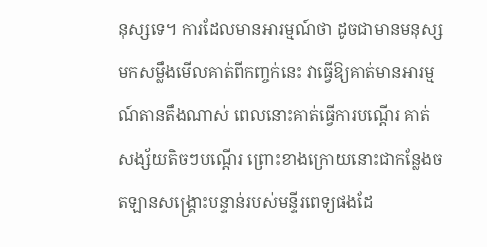នុស្សទេ។ ការដែលមានអារម្មណ៍ថា ដូចជាមានមនុស្សមកសម្លឹងមើលគាត់ពីកញ្ចក់នេះ វាធ្វើឱ្យគាត់មានអារម្មណ៍តានតឹងណាស់ ពេលនោះគាត់ធ្វើការបណ្តើរ គាត់សង្ស័យតិចៗបណ្តើរ ព្រោះខាងក្រោយនោះជាកន្លែងចតឡានសង្រ្គោះបន្ទាន់របស់មន្ទីរពេទ្យផងដែ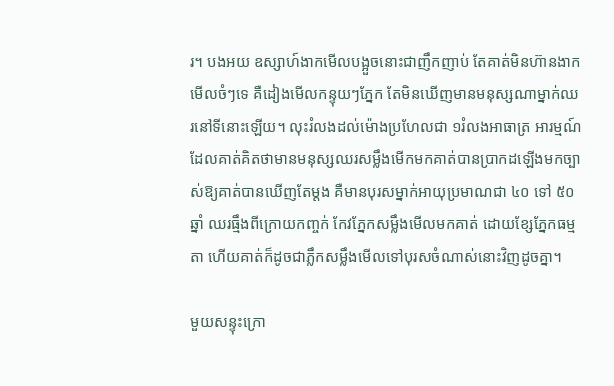រ។ បងអយ ឧស្សាហ៍ងាកមើលបង្អួចនោះជាញឹកញាប់ តែគាត់មិនហ៊ានងាកមើលចំៗទេ គឺដៀងមើលកន្ទុយៗភ្នែក តែមិនឃើញមានមនុស្សណាម្នាក់ឈរនៅទីនោះឡើយ។ លុះរំលងដល់ម៉ោងប្រហែលជា ១រំលងអាធាត្រ អារម្មណ៍ដែលគាត់គិតថាមានមនុស្សឈរសម្លឹងមើកមកគាត់បានប្រាកដឡើងមកច្បាស់ឱ្យគាត់បានឃើញតែម្តង គឺមានបុរសម្នាក់អាយុប្រមាណជា ៤០ ទៅ ៥០ ឆ្នាំ ឈរធ្មឹងពីក្រោយកញ្ចក់ កែវភ្នែកសម្លឹងមើលមកគាត់ ដោយខ្សែភ្នែកធម្មតា ហើយគាត់ក៏ដូចជាភ្លឹកសម្លឹងមើលទៅបុរសចំណាស់នោះវិញដូចគ្នា។

មួយសន្ទុះក្រោ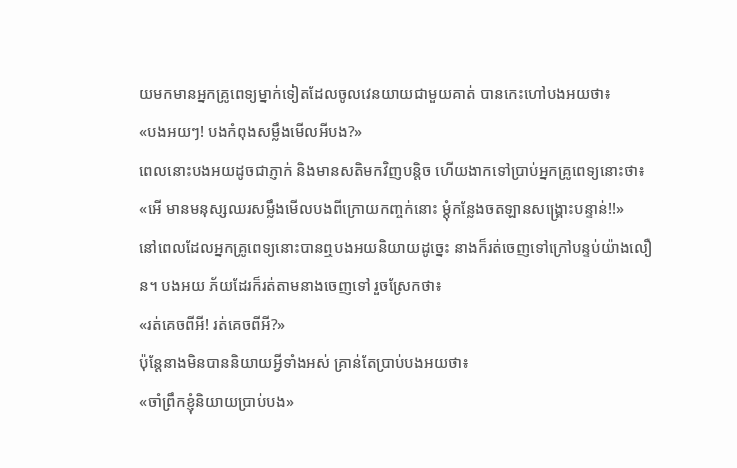យមកមានអ្នកគ្រូពេទ្យម្នាក់ទៀតដែលចូលវេនយាយជាមួយគាត់ បានកេះហៅបងអយថា៖
«បងអយៗ! បងកំពុងសម្លឹងមើលអីបង?»
ពេលនោះបងអយដូចជាភ្ញាក់ និងមានសតិមកវិញបន្តិច ហើយងាកទៅប្រាប់អ្នកគ្រូពេទ្យនោះថា៖
«អើ មានមនុស្សឈរសម្លឹងមើលបងពីក្រោយកញ្ចក់នោះ ម្តុំកន្លែងចតឡានសង្រ្គោះបន្ទាន់!!»
នៅពេលដែលអ្នកគ្រូពេទ្យនោះបានឮបងអយនិយាយដូច្នេះ នាងក៏រត់ចេញទៅក្រៅបន្ទប់យ៉ាងលឿន។ បងអយ ភ័យដែរក៏រត់តាមនាងចេញទៅ រួចស្រែកថា៖
«រត់គេចពីអី! រត់គេចពីអី?»
ប៉ុន្តែនាងមិនបាននិយាយអ្វីទាំងអស់ គ្រាន់តែប្រាប់បងអយថា៖
«ចាំព្រឹកខ្ញុំនិយាយប្រាប់បង»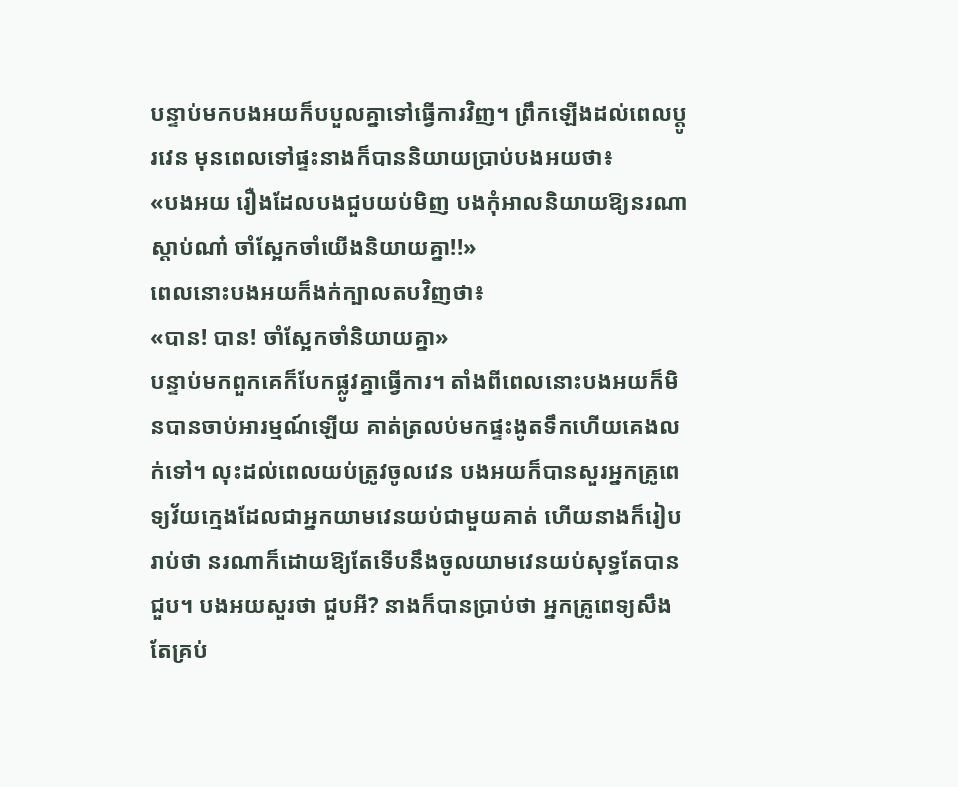បន្ទាប់មកបងអយក៏បបួលគ្នាទៅធ្វើការវិញ។ ព្រឹកឡើងដល់ពេលប្តូរវេន មុនពេលទៅផ្ទះនាងក៏បាននិយាយប្រាប់បងអយថា៖
«បងអយ រឿងដែលបងជួបយប់មិញ បងកុំអាលនិយាយឱ្យនរណាស្តាប់ណា៎ ចាំស្អែកចាំយើងនិយាយគ្នា!!»
ពេលនោះបងអយក៏ងក់ក្បាលតបវិញថា៖
«បាន! បាន! ចាំស្អែកចាំនិយាយគ្នា»
បន្ទាប់មកពួកគេក៏បែកផ្លូវគ្នាធ្វើការ។ តាំងពីពេលនោះបងអយក៏មិនបានចាប់អារម្មណ៍ឡើយ គាត់ត្រលប់មកផ្ទះងូតទឹកហើយគេងលក់ទៅ។ លុះដល់ពេលយប់ត្រូវចូលវេន បងអយក៏បានសួរអ្នកគ្រូពេទ្យវ័យក្មេងដែលជាអ្នកយាមវេនយប់ជាមួយគាត់ ហើយនាងក៏រៀបរាប់ថា នរណាក៏ដោយឱ្យតែទើបនឹងចូលយាមវេនយប់សុទ្ធតែបានជួប។ បងអយសួរថា ជួបអី? នាងក៏បានប្រាប់ថា អ្នកគ្រូពេទ្យសឹងតែគ្រប់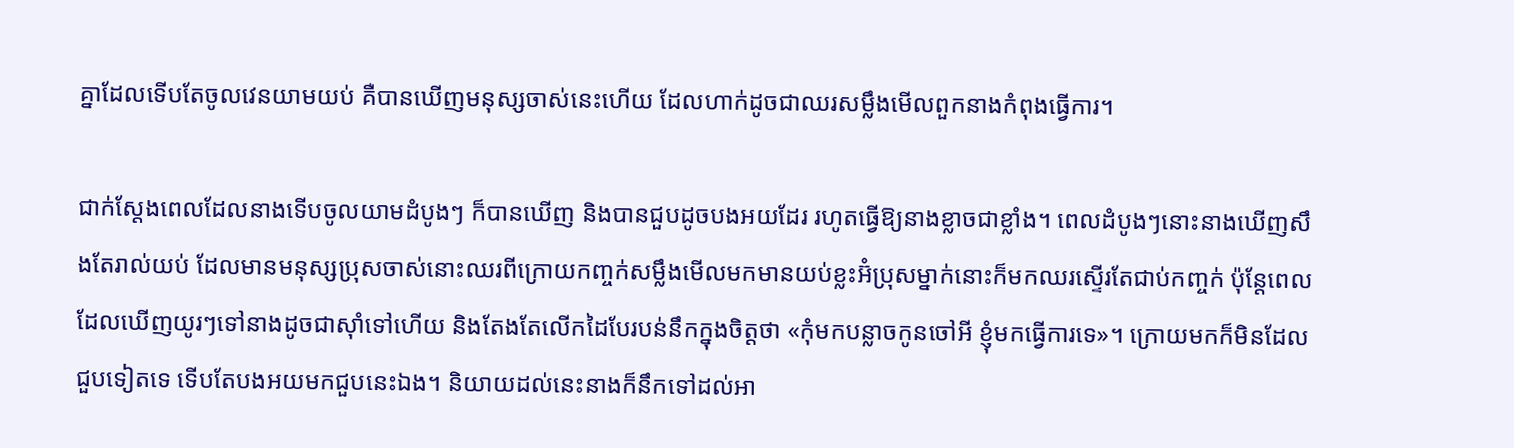គ្នាដែលទើបតែចូលវេនយាមយប់ គឺបានឃើញមនុស្សចាស់នេះហើយ ដែលហាក់ដូចជាឈរសម្លឹងមើលពួកនាងកំពុងធ្វើការ។

ជាក់ស្តែងពេលដែលនាងទើបចូលយាមដំបូងៗ ក៏បានឃើញ និងបានជួបដូចបងអយដែរ រហូតធ្វើឱ្យនាងខ្លាចជាខ្លាំង។ ពេលដំបូងៗនោះនាងឃើញសឹងតែរាល់យប់ ដែលមានមនុស្សប្រុសចាស់នោះឈរពីក្រោយកញ្ចក់សម្លឹងមើលមកមានយប់ខ្លះអ៊ំប្រុសម្នាក់នោះក៏មកឈរស្ទើរតែជាប់កញ្ចក់ ប៉ុន្តែពេលដែលឃើញយូរៗទៅនាងដូចជាស៊ាំទៅហើយ និងតែងតែលើកដៃបែរបន់នឹកក្នុងចិត្តថា «កុំមកបន្លាចកូនចៅអី ខ្ញុំមកធ្វើការទេ»។ ក្រោយមកក៏មិនដែលជួបទៀតទេ ទើបតែបងអយមកជួបនេះឯង។ និយាយដល់នេះនាងក៏នឹកទៅដល់អា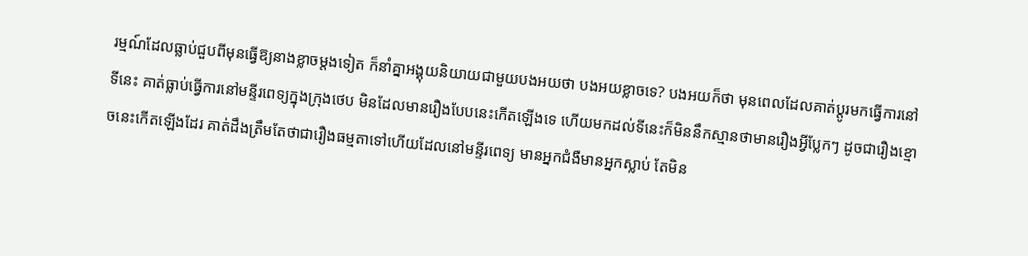រម្មណ៍ដែលធ្លាប់ជួបពីមុនធ្វើឱ្យនាងខ្លាចម្តងទៀត ក៏នាំគ្នាអង្គុយនិយាយជាមួយបងអយថា បងអយខ្លាចទេ? បងអយក៏ថា មុនពេលដែលគាត់ប្តូរមកធ្វើការនៅទីនេះ គាត់ធ្លាប់ធ្វើការនៅមន្ទីរពេទ្យក្នុងក្រុងថេប មិនដែលមានរឿងបែបនេះកើតឡើងទេ ហើយមកដល់ទីនេះក៏មិននឹកស្មានថាមានរឿងអ្វីប្លែកៗ ដូចជារឿងខ្មោចនេះកើតឡើងដែរ គាត់ដឹងត្រឹមតែថាជារឿងធម្មតាទៅហើយដែលនៅមន្ទីរពេទ្យ មានអ្នកជំងឺមានអ្នកស្លាប់ តែមិន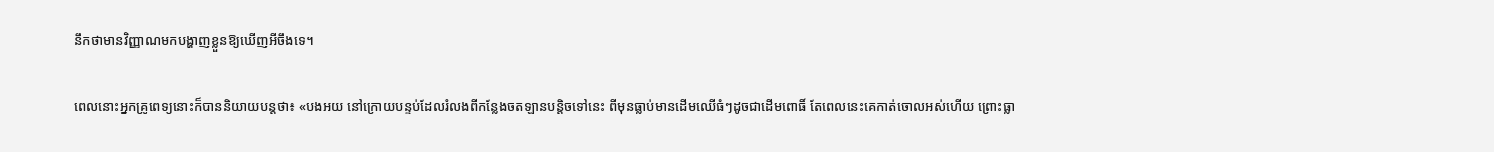នឹកថាមានវិញ្ញាណមកបង្ហាញខ្លួនឱ្យឃើញអីចឹងទេ។

ពេលនោះអ្នកគ្រូពេទ្យនោះក៏បាននិយាយបន្តថា៖ «បងអយ នៅក្រោយបន្ទប់ដែលរំលងពីកន្លែងចតឡានបន្តិចទៅនេះ ពីមុនធ្លាប់មានដើមឈើធំៗដូចជាដើមពោធិ៍ តែពេលនេះគេកាត់ចោលអស់ហើយ ព្រោះធ្លា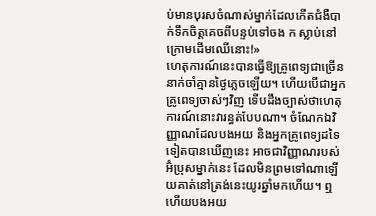ប់មានបុរសចំណាស់ម្នាក់ដែលកើតជំងឺបាក់ទឹកចិត្តគេចពីបន្ទប់ទៅចង ក ស្លាប់នៅក្រោមដើមឈើនោះ!»
ហេតុការណ៍នេះបានធ្វើឱ្យគ្រូពេទ្យជាច្រើននាក់ចាំគ្មានថ្ងៃភ្លេចឡើយ។ ហើយបើជាអ្នកគ្រូពេទ្យចាស់ៗវិញ ទើបដឹងច្បាស់ថាហេតុការណ៍នោះវារន្ធត់បែបណា។ ចំណែកឯវិញ្ញាណដែលបងអយ និងអ្នកគ្រូពេទ្យដទៃទៀតបានឃើញនេះ អាចជាវិញ្ញាណរបស់អ៊ំប្រុសម្នាក់នេះ ដែលមិនព្រមទៅណាឡើយគាត់នៅត្រង់នេះយូរឆ្នាំមកហើយ។ ឮហើយបងអយ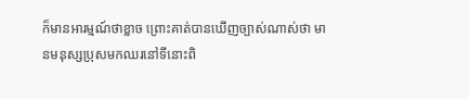ក៏មានអារម្មណ៍ថាខ្លាច ព្រោះគាត់បានឃើញច្បាស់ណាស់ថា មានមនុស្សប្រុសមកឈរនៅទីនោះពិ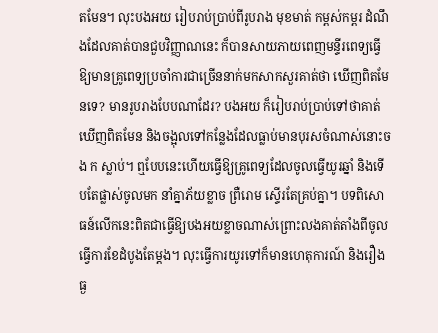តមែន។ លុះបងអយ រៀបរាប់ប្រាប់ពីរូបរាង មុខមាត់ កម្ពស់កម្ពរ ដំណឹងដែលគាត់បានជួបវិញ្ញាណនេះ ក៏បានសាយភាយពេញមន្ទីរពេទ្យធ្វើឱ្យមានគ្រូពេទ្យប្រចាំការជាច្រើននាក់មកសាកសួរគាត់ថា ឃើញពិតមែនទេ? មានរូបរាងបែបណាដែរ? បងអយ ក៏រៀបរាប់ប្រាប់ទៅថាគាត់ឃើញពិតមែន និងចង្អុលទៅកន្លែងដែលធ្លាប់មានបុរសចំណាស់នោះចង ក ស្លាប់។ ឮបែបនេះហើយធ្វើឱ្យគ្រូពេទ្យដែលចូលធ្វើយូរឆ្នាំ និងទើបតែផ្លាស់ចូលមក នាំគ្នាភ័យខ្លាច ព្រឺរោម ស្ទើរតែគ្រប់គ្នា។ បទពិសោធន៍លើកនេះពិតជាធ្វើឱ្យបងអយខ្លាចណាស់ព្រោះលងគាត់តាំងពីចូលធ្វើការខែដំបូងតែម្តង។ លុះធ្វើការយូរទៅក៏មានហេតុការណ៍ និងរឿងធ្ង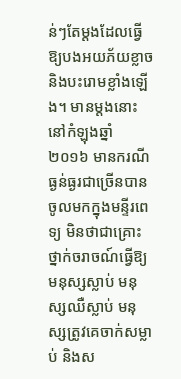ន់ៗតែម្តងដែលធ្វើឱ្យបងអយភ័យខ្លាច និងបះរោមខ្លាំងឡើង។ មានម្តងនោះនៅកំឡុងឆ្នាំ ២០១៦ មានករណីធ្ងន់ធ្ងរជាច្រើនបានចូលមកក្នុងមន្ទីរពេទ្យ មិនថាជាគ្រោះថ្នាក់ចរាចណ៍ធ្វើឱ្យមនុស្សស្លាប់ មនុស្សឈឺស្លាប់ មនុស្សត្រូវគេចាក់សម្លាប់ និងស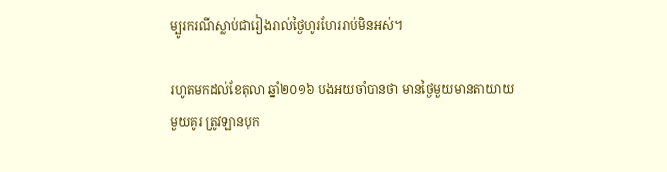ម្បូរករណីស្លាប់ជារៀងរាល់ថ្ងៃហូរហែររាប់មិនអស់។

រហូតមកដល់ខែតុលា ឆ្នាំ២០១៦ បងអយចាំបានថា មានថ្ងៃមួយមានតាយាយមួយគូរ ត្រូវឡានបុក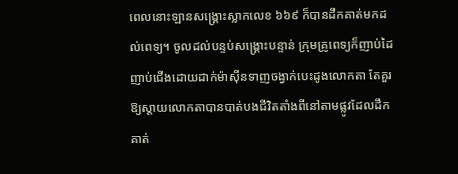ពេលនោះឡានសង្គ្រោះស្លាកលេខ ៦៦៩ ក៏បានដឹកគាត់មកដល់ពេទ្យ។ ចូលដល់បន្ទប់សង្រ្គោះបន្ទាន់ ក្រុមគ្រូពេទ្យក៏ញាប់ដៃញាប់ជើងដោយដាក់ម៉ាស៊ីនទាញចង្វាក់បេះដូងលោកតា តែគួរឱ្យស្តាយលោកតាបានបាត់បងជីវិតតាំងពីនៅតាមផ្លូវដែលដឹកគាត់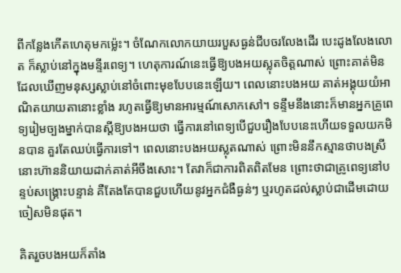ពីកន្លែងកើតហេតុមកម្ល៉េះ។ ចំណែកលោកយាយរបួសធ្ងន់ជីបចរលែងដើរ បេះដូងលែងលោត ក៏ស្លាប់នៅក្នុងមន្ទីរពេទ្យ។ ហេតុការណ៍នេះធ្វើឱ្យបងអយស្លុតចិត្តណាស់ ព្រោះគាត់មិនដែលឃើញមនុស្សស្លាប់នៅចំពោះមុខបែបនេះឡើយ។ ពេលនោះបងអយ គាត់អង្គុយយំអាណិតយាយតានោះខ្លាំង រហូតធ្វើឱ្យមានអារម្មណ៍សោកសៅ។ ទន្ទឹមនឹងនោះក៏មានអ្នកគ្រូពេទ្យរៀមច្បងម្នាក់បានស្តីឱ្យបងអយថា ធ្វើការនៅពេទ្យបើជួបរឿងបែបនេះហើយទទួលយកមិនបាន គួរតែឈប់ធ្វើការទៅ។ ពេលនោះបងអយស្លុតណាស់ ព្រោះមិននឹកស្មានថាបងស្រីនោះហ៊ាននិយាយដាក់គាត់អីចឹងសោះ។ តែវាក៏ជាការពិតពិតមែន ព្រោះថាជាគ្រូពេទ្យនៅបន្ទប់សង្រ្គោះបន្ទាន់ គឺតែងតែបានជួបហើយនូវអ្នកជំងឺធ្ងន់ៗ ឬរហូតដល់ស្លាប់ជាដើមដោយចៀសមិនផុត។

គិតរួចបងអយក៏តាំង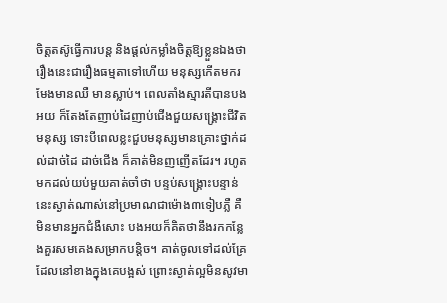ចិត្តតស៊ូធ្វើការបន្ត និងផ្តល់កម្លាំងចិត្តឱ្យខ្លួនឯងថា រឿងនេះជារឿងធម្មតាទៅហើយ មនុស្សកើតមករមែងមានឈឺ មានស្លាប់។ ពេលតាំងស្មារតីបានបងអយ ក៏តែងតែញាប់ដៃញាប់ជើងជួយសង្រ្គោះជីវិតមនុស្ស ទោះបីពេលខ្លះជួបមនុស្សមានគ្រោះថ្នាក់ដល់ដាច់ដៃ ដាច់ជើង ក៏គាត់មិនញញើតដែរ។ រហូតមកដល់យប់មួយគាត់ចាំថា បន្ទប់សង្រ្គោះបន្ទាន់នេះស្ងាត់ណាស់នៅប្រមាណជាម៉ោង៣ទៀបភ្លឺ គឺមិនមានអ្នកជំងឺសោះ បងអយក៏គិតថានឹងរកកន្លែងគួរសមគេងសម្រាកបន្តិច។ គាត់ចូលទៅដល់គ្រែដែលនៅខាងក្នុងគេបង្អស់ ព្រោះស្ងាត់ល្អមិនសូវមា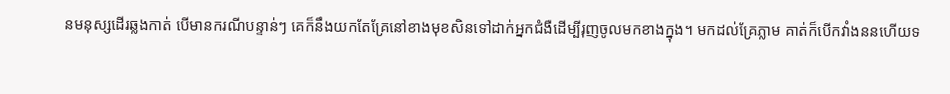នមនុស្សដើរឆ្លងកាត់ បើមានករណីបន្ទាន់ៗ គេក៏នឹងយកតែគ្រែនៅខាងមុខសិនទៅដាក់អ្នកជំងឺដើម្បីរុញចូលមកខាងក្នុង។ មកដល់គ្រែភ្លាម គាត់ក៏បើកវាំងននហើយទ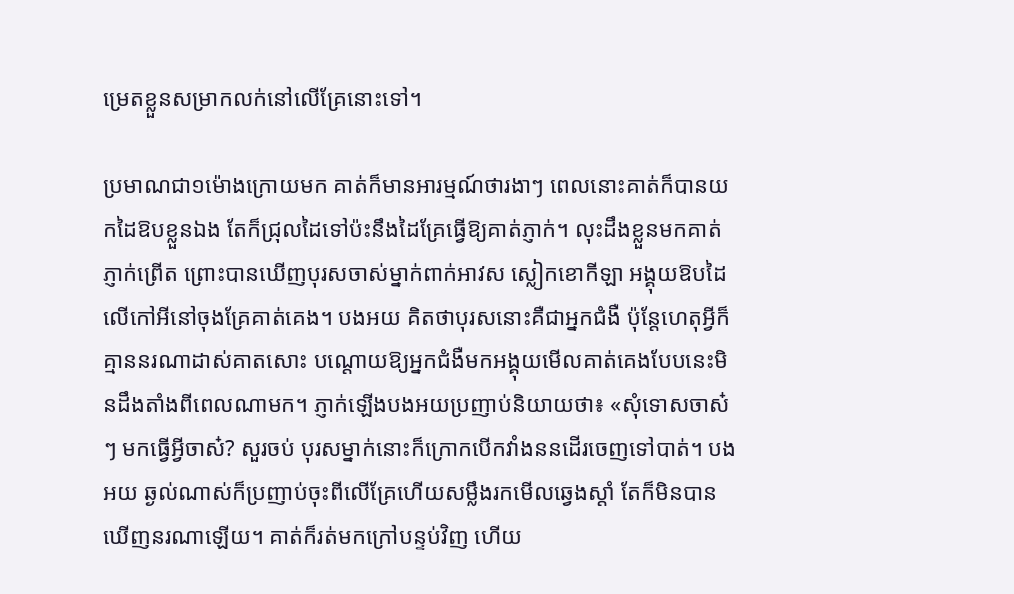ម្រេតខ្លួនសម្រាកលក់នៅលើគ្រែនោះទៅ។

ប្រមាណជា១ម៉ោងក្រោយមក គាត់ក៏មានអារម្មណ៍ថារងាៗ ពេលនោះគាត់ក៏បានយកដៃឱបខ្លួនឯង តែក៏ជ្រុលដៃទៅប៉ះនឹងដៃគ្រែធ្វើឱ្យគាត់ភ្ញាក់។ លុះដឹងខ្លួនមកគាត់ភ្ញាក់ព្រើត ព្រោះបានឃើញបុរសចាស់ម្នាក់ពាក់អាវស ស្លៀកខោកីឡា អង្គុយឱបដៃលើកៅអីនៅចុងគ្រែគាត់គេង។ បងអយ គិតថាបុរសនោះគឺជាអ្នកជំងឺ ប៉ុន្តែហេតុអ្វីក៏គ្មាននរណាដាស់គាតសោះ បណ្តោយឱ្យអ្នកជំងឺមកអង្គុយមើលគាត់គេងបែបនេះមិនដឹងតាំងពីពេលណាមក។ ភ្ញាក់ឡើងបងអយប្រញាប់និយាយថា៖ «សុំទោសចាស៎ៗ មកធ្វើអ្វីចាស៎? សួរចប់ បុរសម្នាក់នោះក៏ក្រោកបើកវាំងននដើរចេញទៅបាត់។ បងអយ ឆ្ងល់ណាស់ក៏ប្រញាប់ចុះពីលើគ្រែហើយសម្លឹងរកមើលឆ្វេងស្តាំ តែក៏មិនបានឃើញនរណាឡើយ។ គាត់ក៏រត់មកក្រៅបន្ទប់វិញ ហើយ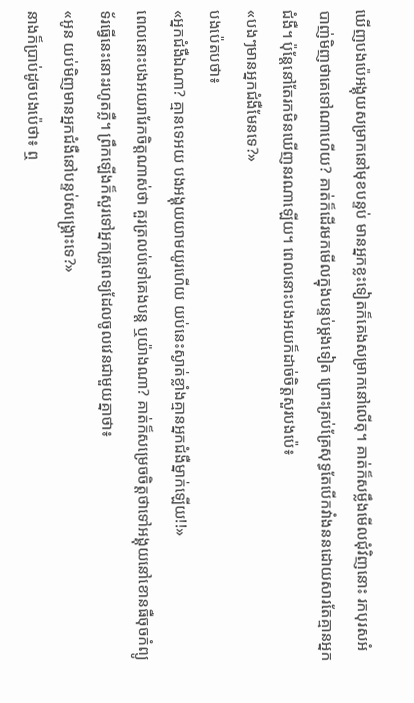ឃើញបងប៉េអង្គុយសម្រាកនៅមុខបន្ទប់ មានអ្នកខ្លះទៀតក៏គេងសម្រាកនៅលើតុ។ គាត់ក៏សម្លឹងមើលជុំវិញនោះ រកបុរសអំបាញ់មិញថាគេទៅណាហើយ? គាត់ក៏ដើរមកមើលក្នុងបន្ទប់ម្តងទៀត ព្រោះគ្រប់គ្រែសុទ្ធតែបើកវាំងននដោយសារតែគ្មានអ្នកជំងឺ។ ប៉ុន្តែនៅតែរកមិនឃើញនរណាឡើយ។ ពេលនោះបងអយក៏ដាច់ចិត្តសួរបងប៉េ៖
«បងៗមានអ្នកជំងឺមែនទេ?»
បងប៉េតបថា៖
«អ្នកជំងឺឯណា? គ្មានទេអយ បងអង្គុយយាមយូរហើយ យប់នេះស្ងាត់ខ្លាំងគ្មានអ្នកជំងឺម្នាក់ឡើយ!!»
ពេលនោះបងអយរារែកចិត្តណាស់ថា គួរត្រលប់ទៅគេងបន្ត ឬយ៉ាងណា? គាត់ក៏សម្រេចចិត្តថាទៅអង្គុយនៅខោនធឺចុចកំព្យូទ័រធ្វើនេះនោះរហូតភ្លឺ។ ព្រឹកឡើងក៏សួរទៅអ្នកគ្រូពេទ្យដែលចូលវេនជាមួយគ្នាថា៖
«អូន យប់មិញមានអ្នកជំងឺនៅបន្ទប់សង្រ្គោះទេ?»
នាងក៏ប្រាប់ដូចបងប៉េថា៖ ឮ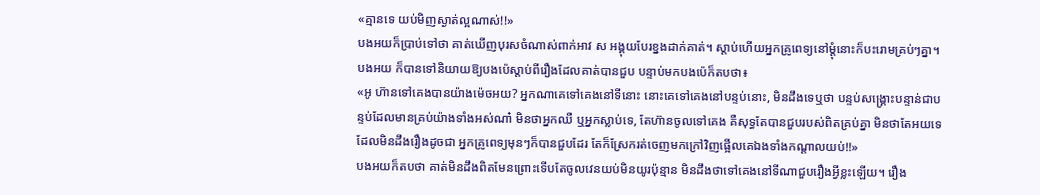«គ្មានទេ យប់មិញស្ងាត់ល្អណាស់!!»
បងអយក៏ប្រាប់ទៅថា គាត់ឃើញបុរសចំណាស់ពាក់អាវ ស អង្គុយបែរខ្នងដាក់គាត់។ ស្តាប់ហើយអ្នកគ្រូពេទ្យនៅម្តុំនោះក៏បះរោមគ្រប់ៗគ្នា។ បងអយ ក៏បានទៅនិយាយឱ្យបងប៉េស្តាប់ពីរឿងដែលគាត់បានជួប បន្ទាប់មកបងប៉េក៏តបថា៖
«អូ ហ៊ានទៅគេងបានយ៉ាងម៉េចអយ? អ្នកណាគេទៅគេងនៅទីនោះ នោះគេទៅគេងនៅបន្ទប់នោះ, មិនដឹងទេឬថា បន្ទប់សង្រ្គោះបន្ទាន់ជាបន្ទប់ដែលមានគ្រប់យ៉ាងទាំងអស់ណា៎ មិនថាអ្នកឈឺ ឬអ្នកស្លាប់ទេ, តែហ៊ានចូលទៅគេង គឺសុទ្ធតែបានជួបរបស់ពិតគ្រប់គ្នា មិនថាតែអយទេដែលមិនដឹងរឿងដូចជា អ្នកគ្រូពេទ្យមុនៗក៏បានជួបដែរ តែក៏ស្រែករត់ចេញមកក្រៅវិញផ្អើលគេឯងទាំងកណ្តាលយប់!!»
បងអយក៏តបថា គាត់មិនដឹងពិតមែនព្រោះទើបតែចូលវេនយប់មិនយូរប៉ុន្មាន មិនដឹងថាទៅគេងនៅទីណាជួបរឿងអ្វីខ្លះឡើយ។ រឿង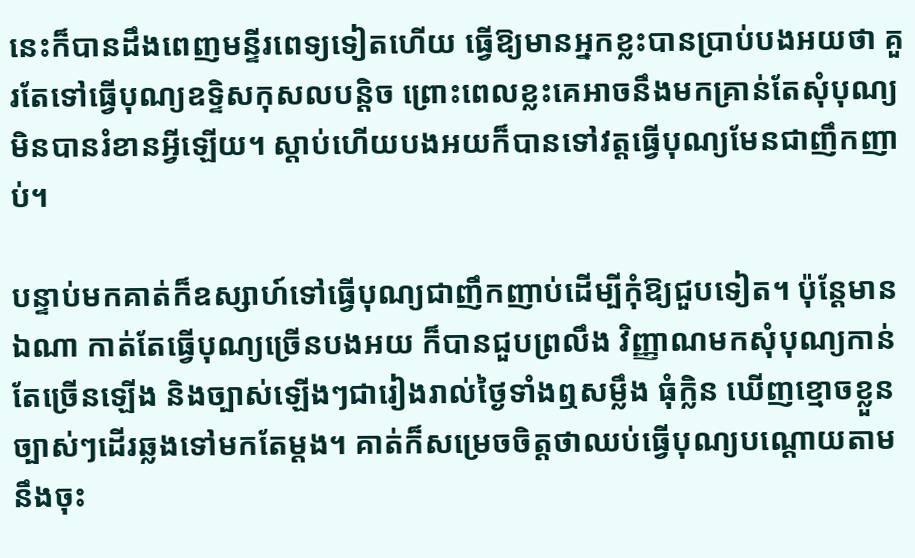នេះក៏បានដឹងពេញមន្ទីរពេទ្យទៀតហើយ ធ្វើឱ្យមានអ្នកខ្លះបានប្រាប់បងអយថា គួរតែទៅធ្វើបុណ្យឧទ្ទិសកុសលបន្តិច ព្រោះពេលខ្លះគេអាចនឹងមកគ្រាន់តែសុំបុណ្យ មិនបានរំខានអ្វីឡើយ។ ស្តាប់ហើយបងអយក៏បានទៅវត្តធ្វើបុណ្យមែនជាញឹកញាប់។

បន្ទាប់មកគាត់ក៏ឧស្សាហ៍ទៅធ្វើបុណ្យជាញឹកញាប់ដើម្បីកុំឱ្យជួបទៀត។ ប៉ុន្តែមានឯណា កាត់តែធ្វើបុណ្យច្រើនបងអយ ក៏បានជួបព្រលឹង វិញ្ញាណមកសុំបុណ្យកាន់តែច្រើនឡើង និងច្បាស់ឡើងៗជារៀងរាល់ថ្ងៃទាំងឮសម្លឹង ធុំក្លិន ឃើញខ្មោចខ្លួនច្បាស់ៗដើរឆ្លងទៅមកតែម្តង។ គាត់ក៏សម្រេចចិត្តថាឈប់ធ្វើបុណ្យបណ្តោយតាមនឹងចុះ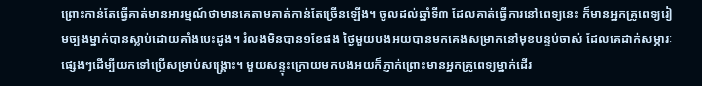ព្រោះកាន់តែធ្វើគាត់មានអារម្មណ៍ថាមានគេតាមគាត់កាន់តែច្រើនឡើង។ ចូលដល់ឆ្នាំទី៣ ដែលគាត់ធ្វើការនៅពេទ្យនេះ ក៏មានអ្នកគ្រូពេទ្យរៀមច្បងម្នាក់បានស្លាប់ដោយគាំងបេះដូង។ រំលងមិនបាន១ខែផង ថ្ងៃមួយបងអយបានមកគេងសម្រាកនៅមុខបន្ទប់ចាស់ ដែលគេដាក់សម្ភារៈផ្សេងៗដើម្បីយកទៅប្រើសម្រាប់សង្រ្គោះ។ មួយសន្ទុះក្រោយមកបងអយក៏ភ្ញាក់ព្រោះមានអ្នកគ្រូពេទ្យម្នាក់ដើរ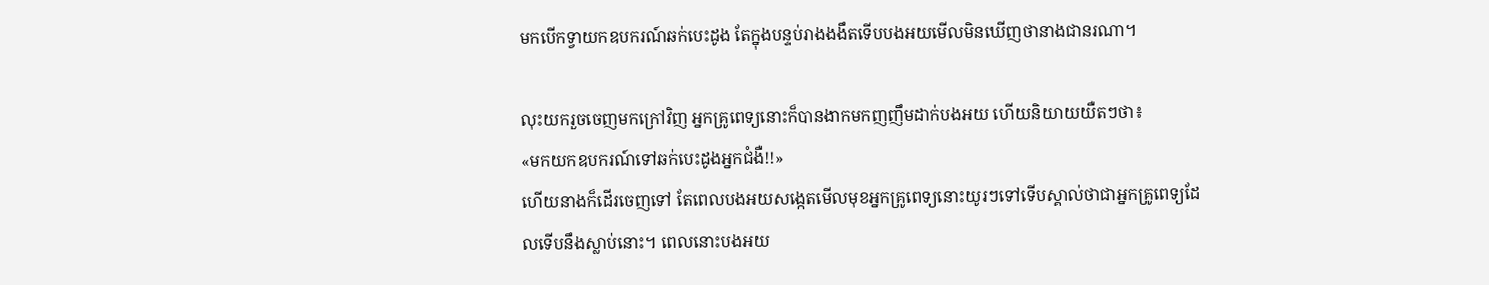មកបើកទ្វាយកឧបករណ៍ឆក់បេះដូង តែក្នុងបន្ទប់រាងងងឹតទើបបងអយមើលមិនឃើញថានាងជានរណា។

លុះយករួចចេញមកក្រៅវិញ អ្នកគ្រូពេទ្យនោះក៏បានងាកមកញញឹមដាក់បងអយ ហើយនិយាយយឺតៗថា៖
«មកយកឧបករណ៍ទៅឆក់បេះដូងអ្នកជំងឺ!!»
ហើយនាងក៏ដើរចេញទៅ តែពេលបងអយសង្កេតមើលមុខអ្នកគ្រូពេទ្យនោះយូរៗទៅទើបស្គាល់ថាជាអ្នកគ្រូពេទ្យដែលទើបនឹងស្លាប់នោះ។ ពេលនោះបងអយ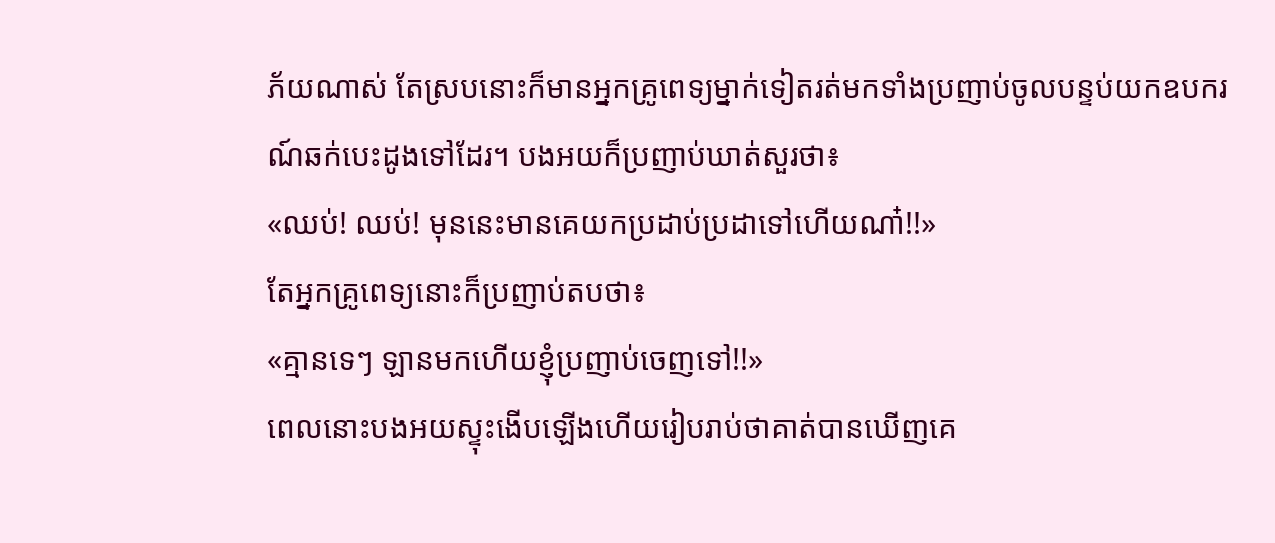ភ័យណាស់ តែស្របនោះក៏មានអ្នកគ្រូពេទ្យម្នាក់ទៀតរត់មកទាំងប្រញាប់ចូលបន្ទប់យកឧបករណ៍ឆក់បេះដូងទៅដែរ។ បងអយក៏ប្រញាប់ឃាត់សួរថា៖
«ឈប់! ឈប់! មុននេះមានគេយកប្រដាប់ប្រដាទៅហើយណា៎!!»
តែអ្នកគ្រូពេទ្យនោះក៏ប្រញាប់តបថា៖
«គ្មានទេៗ ឡានមកហើយខ្ញុំប្រញាប់ចេញទៅ!!»
ពេលនោះបងអយស្ទុះងើបឡើងហើយរៀបរាប់ថាគាត់បានឃើញគេ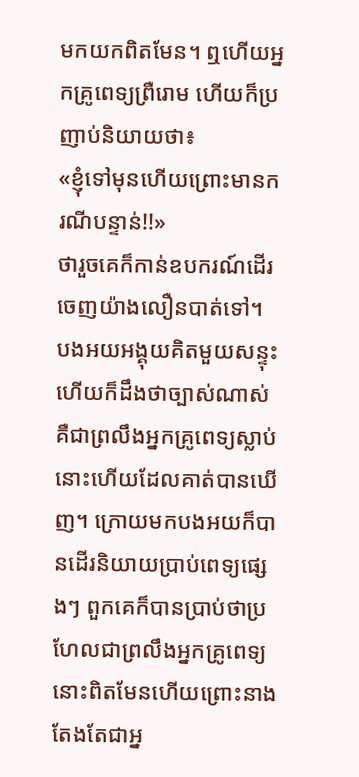មកយកពិតមែន។ ឮហើយអ្នកគ្រូពេទ្យព្រឺរោម ហើយក៏ប្រញាប់និយាយថា៖
«ខ្ញុំទៅមុនហើយព្រោះមានករណីបន្ទាន់!!»
ថារួចគេក៏កាន់ឧបករណ៍ដើរចេញយ៉ាងលឿនបាត់ទៅ។ បងអយអង្គុយគិតមួយសន្ទុះ ហើយក៏ដឹងថាច្បាស់ណាស់ គឺជាព្រលឹងអ្នកគ្រូពេទ្យស្លាប់នោះហើយដែលគាត់បានឃើញ។ ក្រោយមកបងអយក៏បានដើរនិយាយប្រាប់ពេទ្យផ្សេងៗ ពួកគេក៏បានប្រាប់ថាប្រហែលជាព្រលឹងអ្នកគ្រូពេទ្យនោះពិតមែនហើយព្រោះនាងតែងតែជាអ្ន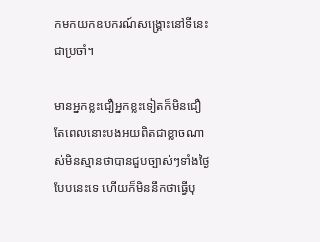កមកយកឧបករណ៍សង្រ្គោះនៅទីនេះជាប្រចាំ។

មានអ្នកខ្លះជឿអ្នកខ្លះទៀតក៏មិនជឿ តែពេលនោះបងអយពិតជាខ្លាចណាស់មិនស្មានថាបានជួបច្បាស់ៗទាំងថ្ងៃបែបនេះទេ ហើយក៏មិននឹកថាធ្វើបុ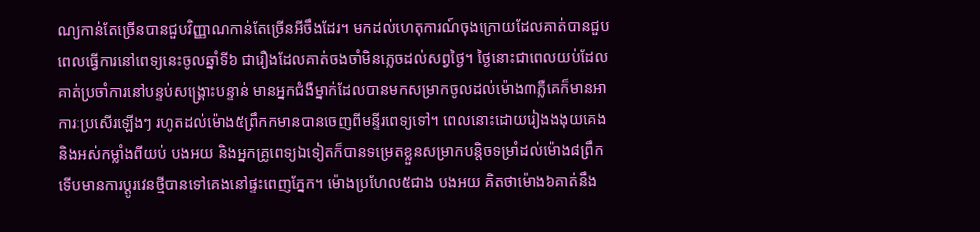ណ្យកាន់តែច្រើនបានជួបវិញ្ញាណកាន់តែច្រើនអីចឹងដែរ។ មកដល់ហេតុការណ៍ចុងក្រោយដែលគាត់បានជួបពេលធ្វើការនៅពេទ្យនេះចូលឆ្នាំទី៦ ជារឿងដែលគាត់ចងចាំមិនភ្លេចដល់សព្វថ្ងៃ។ ថ្ងៃនោះជាពេលយប់ដែលគាត់ប្រចាំការនៅបន្ទប់សង្គ្រោះបន្ទាន់ មានអ្នកជំងឺម្នាក់ដែលបានមកសម្រាកចូលដល់ម៉ោង៣ភ្លឺគេក៏មានអាការៈប្រសើរឡើងៗ រហូតដល់ម៉ោង៥ព្រឹកកមានបានចេញពីមន្ទីរពេទ្យទៅ។ ពេលនោះដោយរៀងងងុយគេង និងអស់កម្លាំងពីយប់ បងអយ និងអ្នកគ្រូពេទ្យឯទៀតក៏បានទម្រេតខ្លួនសម្រាកបន្តិចទម្រាំដល់ម៉ោង៨ព្រឹក ទើបមានការប្តូរវេនថ្មីបានទៅគេងនៅផ្ទះពេញភ្នែក។ ម៉ោងប្រហែល៥ជាង បងអយ គិតថាម៉ោង៦គាត់នឹង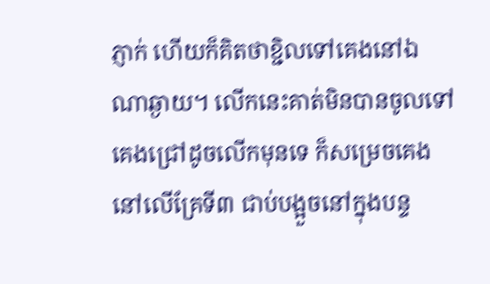ភ្ញាក់ ហើយក៏គិតថាខ្ជិលទៅគេងនៅឯណាឆ្ងាយ។ លើកនេះគាត់មិនបានចូលទៅគេងជ្រៅដូចលើកមុនទេ ក៏សម្រេចគេងនៅលើគ្រែទី៣ ជាប់បង្អួចនៅក្នុងបន្ទ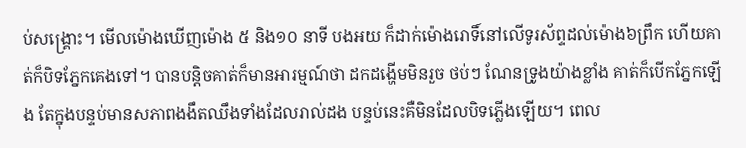ប់សង្រ្គោះ។ មើលម៉ោងឃើញម៉ោង ៥ និង១០ នាទី បងអយ ក៏ដាក់ម៉ោងរោទិ៍នៅលើទូរស័ព្ទដល់ម៉ោង៦ព្រឹក ហើយគាត់ក៏បិទភ្នែកគេងទៅ។ បានបន្តិចគាត់ក៏មានអារម្មណ៍ថា ដកដង្ហើមមិនរួច ថប់ៗ ណែនទ្រូងយ៉ាងខ្លាំង គាត់ក៏បើកភ្នែកឡើង តែក្នុងបន្ទប់មានសភាពងងឹតឈឹងទាំងដែលរាល់ដង បន្ទប់នេះគឺមិនដែលបិទភ្លើងឡើយ។ ពេល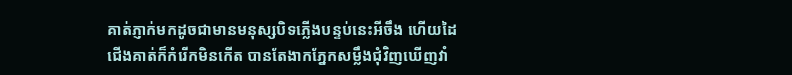គាត់ភ្ញាក់មកដូចជាមានមនុស្សបិទភ្លើងបន្ទប់នេះអីចឹង ហើយដៃជើងគាត់ក៏កំរើកមិនកើត បានតែងាកភ្នែកសម្លឹងជុំវិញឃើញវាំ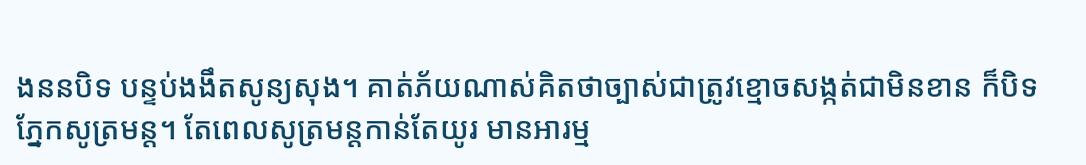ងននបិទ បន្ទប់ងងឹតសូន្យសុង។ គាត់ភ័យណាស់គិតថាច្បាស់ជាត្រូវខ្មោចសង្កត់ជាមិនខាន ក៏បិទភ្នែកសូត្រមន្ត។ តែពេលសូត្រមន្តកាន់តែយូរ មានអារម្ម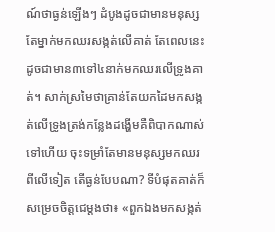ណ៍ថាធ្ងន់ឡើងៗ ដំបូងដូចជាមានមនុស្សតែម្នាក់មកឈរសង្កត់លើគាត់ តែពេលនេះដូចជាមាន៣ទៅ៤នាក់មកឈរលើទ្រូងគាត់។ សាក់ស្រមៃថាគ្រាន់តែយកដៃមកសង្កត់លើទ្រូងត្រង់កន្លែងដង្ហើមគឺពិបាកណាស់ទៅហើយ ចុះទម្រាំតែមានមនុស្សមកឈរពីលើទៀត តើធ្ងន់បែបណា? ទីបំផុតគាត់ក៏សម្រេចចិត្តជេម្តងថា៖ «ពួកឯងមកសង្កត់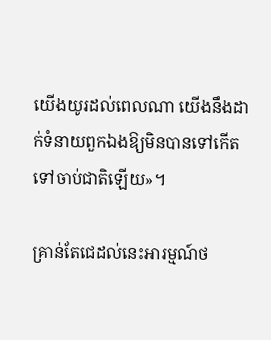យើងយូរដល់ពេលណា យើងនឹងដាក់ទំនាយពួកឯងឱ្យមិនបានទៅកើត ទៅចាប់ជាតិឡើយ»។

គ្រាន់តែជេដល់នេះអារម្មណ៍ថ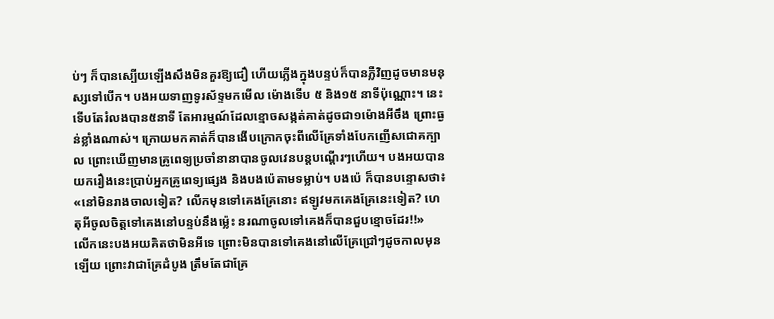ប់ៗ ក៏បានស្បើយឡើងសឹងមិនគួរឱ្យជឿ ហើយភ្លើងក្នុងបន្ទប់ក៏បានភ្លឺវិញដូចមានមនុស្សទៅបើក។ បងអយទាញទូរស័ទ្ទមកមើល ម៉ោងទើប ៥ និង១៥ នាទីប៉ុណ្ណោះ។ នេះទើបតែរំលងបាន៥នាទី តែអារម្មណ៍ដែលខ្មោចសង្កត់គាត់ដូចជា១ម៉ោងអីចឹង ព្រោះធ្ងន់ខ្លាំងណាស់។ ក្រោយមកគាត់ក៏បានងើបក្រោកចុះពីលើគ្រែទាំងបែកញើសជោគក្បាល ព្រោះឃើញមានគ្រូពេទ្យប្រចាំនានាបានចូលវេនបន្តបណ្តើរៗហើយ។ បងអយបានយករឿងនេះប្រាប់អ្នកគ្រូពេទ្យផ្សេង និងបងប៉េតាមទម្លាប់។ បងប៉េ ក៏បានបន្ទោសថា៖
«នៅមិនរាងចាលទៀត? លើកមុនទៅគេងគ្រែនោះ ឥឡូវមកគេងគ្រែនេះទៀត? ហេតុអីចូលចិត្តទៅគេងនៅបន្ទប់នឹងម្ល៉េះ នរណាចូលទៅគេងក៏បានជួបខ្មោចដែរ!!»
លើកនេះបងអយគិតថាមិនអីទេ ព្រោះមិនបានទៅគេងនៅលើគ្រែជ្រៅៗដូចកាលមុនឡើយ ព្រោះវាជាគ្រែដំបូង ត្រឹមតែជាគ្រែ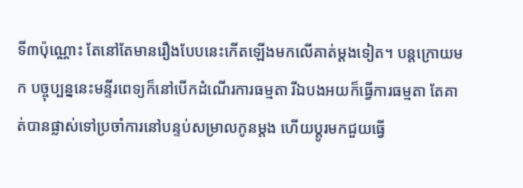ទី៣ប៉ុណ្ណោះ តែនៅតែមានរឿងបែបនេះកើតឡើងមកលើគាត់ម្តងទៀត។ បន្តក្រោយមក បច្ចុប្បន្ននេះមន្ទីរពេទ្យក៏នៅបើកដំណើរការធម្មតា រីឯបងអយក៏ធ្វើការធម្មតា តែគាត់បានផ្លាស់ទៅប្រចាំការនៅបន្ទប់សម្រាលកូនម្តង ហើយប្តូរមកជួយធ្វើ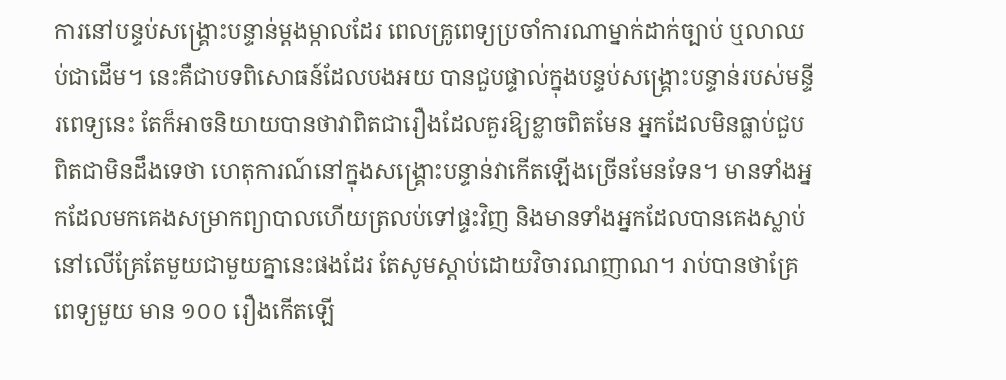ការនៅបន្ទប់សង្រ្គោះបន្ទាន់ម្តងម្កាលដែរ ពេលគ្រូពេទ្យប្រចាំការណាម្នាក់ដាក់ច្បាប់ ឬលាឈប់ជាដើម។ នេះគឺជាបទពិសោធន៍ដែលបងអយ បានជួបផ្ទាល់ក្នុងបន្ទប់សង្រ្គោះបន្ទាន់របស់មន្ទីរពេទ្យនេះ តែក៏អាចនិយាយបានថាវាពិតជារឿងដែលគួរឱ្យខ្លាចពិតមែន អ្នកដែលមិនធ្លាប់ជួបពិតជាមិនដឹងទេថា ហេតុការណ៍នៅក្នុងសង្រ្គោះបន្ទាន់វាកើតឡើងច្រើនមែនទែន។ មានទាំងអ្នកដែលមកគេងសម្រាកព្យាបាលហើយត្រលប់ទៅផ្ទះវិញ និងមានទាំងអ្នកដែលបានគេងស្លាប់នៅលើគ្រែតែមួយជាមួយគ្នានេះផងដែរ តែសូមស្តាប់ដោយវិចារណញាណ។ រាប់បានថាគ្រែពេទ្យមួយ មាន ១០០ រឿងកើតឡើ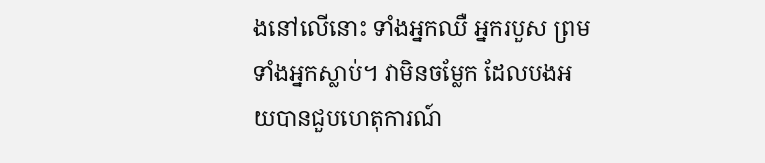ងនៅលើនោះ ទាំងអ្នកឈឺ អ្នករបួស ព្រមទាំងអ្នកស្លាប់។ វាមិនចម្លែក ដែលបងអយបានជួបហេតុការណ៍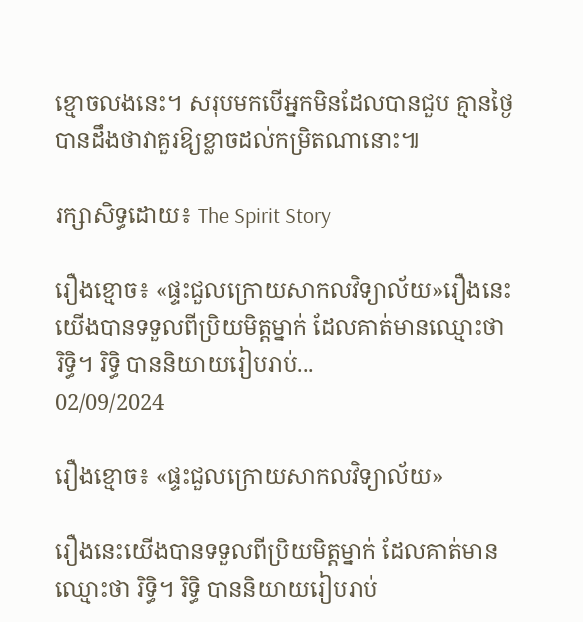ខ្មោចលងនេះ។ សរុបមកបើអ្នកមិនដែលបានជួប គ្មានថ្ងៃបានដឹងថាវាគួរឱ្យខ្លាចដល់កម្រិតណានោះ៕

រក្សាសិទ្ធដោយ៖ The Spirit Story

រឿងខ្មោច៖ «ផ្ទះជួលក្រោយសាកលវិទ្យាល័យ»រឿងនេះយើងបានទទួលពីប្រិយមិត្តម្នាក់ ដែលគាត់មានឈ្មោះថា រិទ្ធិ។ រិទ្ធិ បាននិយាយរៀបរាប់...
02/09/2024

រឿងខ្មោច៖ «ផ្ទះជួលក្រោយសាកលវិទ្យាល័យ»

រឿងនេះយើងបានទទួលពីប្រិយមិត្តម្នាក់ ដែលគាត់មានឈ្មោះថា រិទ្ធិ។ រិទ្ធិ បាននិយាយរៀបរាប់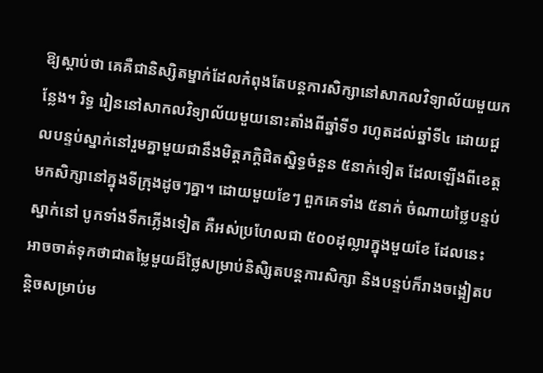ឱ្យស្ដាប់ថា គេគឺជានិស្សិតម្នាក់ដែលកំពុងតែបន្តការសិក្សានៅសាកលវិទ្យាល័យមួយកន្លែង។ រិទ្ធ រៀននៅសាកលវិទ្យាល័យមួយនោះតាំងពីឆ្នាំទី១ រហូតដល់ឆ្នាំទី៤ ដោយជួលបន្ទប់ស្នាក់នៅរួមគ្នាមួយជានឹងមិត្តភក្តិជិតស្និទ្ធចំនួន ៥នាក់ទៀត ដែលឡើងពីខេត្តមកសិក្សានៅក្នុងទីក្រុងដូចៗគ្នា។ ដោយមួយខែៗ ពួកគេទាំង ៥នាក់ ចំណាយថ្លៃបន្ទប់ស្នាក់នៅ បូកទាំងទឹកភ្លើងទៀត គឺអស់ប្រហែលជា ៥០០ដុល្លារក្នុងមួយខែ ដែលនេះអាចចាត់ទុកថាជាតម្លៃមួយដ៏ថ្លៃសម្រាប់និសិ្សតបន្តការសិក្សា និងបន្ទប់ក៏រាងចង្អៀតបន្តិចសម្រាប់ម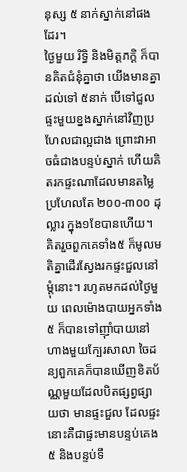នុស្ស ៥ នាក់ស្នាក់នៅផងដែរ។
ថ្ងៃមួយ រិទ្ធិ និងមិត្តភក្តិ ក៏បានគិតជំនុំគ្នាថា យើងមានគ្នាដល់ទៅ ៥នាក់ បើទៅជួលផ្ទះមួយខ្នងស្នាក់នៅវិញប្រហែលជាល្អជាង ព្រោះវាអាចធំជាងបន្ទប់ស្នាក់ ហើយគិតរកផ្ទះណាដែលមានតម្លៃប្រហែលតែ ២០០-៣០០ ដុល្លារ ក្នុង១ខែបានហើយ។ គិតរួចពួកគេទាំង៥ ក៏មូលមតិគ្នាដើរស្វែងរកផ្ទះជួលនៅម្តុំនោះ។ រហូតមកដល់ថ្ងៃមួយ ពេលម៉ោងបាយអ្នកទាំង ៥ ក៏បានទៅញ៉ាំបាយនៅហាងមួយក្បែរសាលា ចៃដន្យពួកគេក៏បានឃើញខិតប័ណ្ណមួយដែលបិតផ្សព្វផ្សាយថា មានផ្ទះជួល ដែលផ្ទះនោះគឺជាផ្ទះមានបន្ទប់គេង៥ និងបន្ទប់ទឹ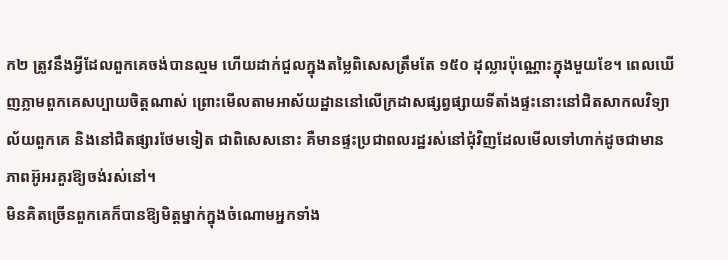ក២ ត្រូវនឹងអ្វីដែលពួកគេចង់បានល្មម ហើយដាក់ជួលក្នុងតម្លៃពិសេសត្រឹមតែ ១៥០ ដុល្លារប៉ុណ្ណោះក្នុងមួយខែ។ ពេលឃើញភ្លាមពួកគេសប្បាយចិត្តណាស់ ព្រោះមើលតាមអាស័យដ្ឋាននៅលើក្រដាសផ្សព្វផ្សាយទីតាំងផ្ទះនោះនៅជិតសាកលវិទ្យាល័យពួកគេ និងនៅជិតផ្សារថែមទៀត ជាពិសេសនោះ គឺមានផ្ទះប្រជាពលរដ្ឋរស់នៅជុំវិញដែលមើលទៅហាក់ដូចជាមានភាពអ៊ូអរគួរឱ្យចង់រស់នៅ។
មិនគិតច្រើនពួកគេក៏បានឱ្យមិត្តម្នាក់ក្នុងចំណោមអ្នកទាំង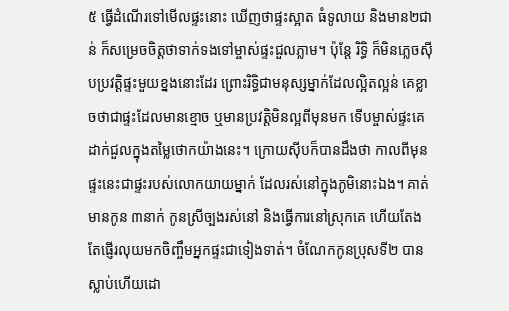៥ ធ្វើដំណើរទៅមើលផ្ទះនោះ ឃើញថាផ្ទះស្អាត ធំទូលាយ និងមាន២ជាន់ ក៏សម្រេចចិត្តថាទាក់ទងទៅម្ចាស់ផ្ទះជួលភ្លាម។ ប៉ុន្តែ រិទ្ធិ ក៏មិនភ្លេចស៊ីបប្រវត្តិផ្ទះមួយខ្នងនោះដែរ ព្រោះរិទ្ធិជាមនុស្សម្នាក់ដែលល្អិតល្អន់ គេខ្លាចថាជាផ្ទះដែលមានខ្មោច ឬមានប្រវត្តិមិនល្អពីមុនមក ទើបម្ចាស់ផ្ទះគេដាក់ជួលក្នុងតម្លៃថោកយ៉ាងនេះ។ ក្រោយស៊ីបក៏បានដឹងថា កាលពីមុនផ្ទះនេះជាផ្ទះរបស់លោកយាយម្នាក់ ដែលរស់នៅក្នុងភូមិនោះឯង។ គាត់មានកូន ៣នាក់ កូនស្រីច្បងរស់នៅ និងធ្វើការនៅស្រុកគេ ហើយតែងតែផ្ញើរលុយមកចិញ្ចឹមអ្នកផ្ទះជាទៀងទាត់។ ចំណែកកូនប្រុសទី២ បានស្លាប់ហើយដោ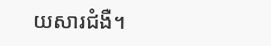យសារជំងឺ។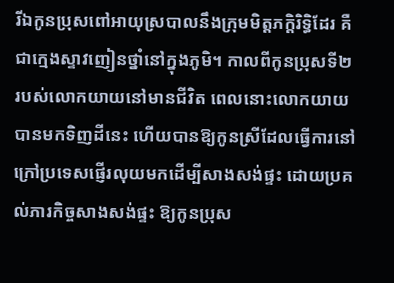រីឯកូនប្រុសពៅអាយុស្របាលនឹងក្រុមមិត្តភក្តិរិទ្ធិដែរ គឺជាក្មេងស្ទាវញៀនថ្នាំនៅក្នុងភូមិ។ កាលពីកូនប្រុសទី២ របស់លោកយាយនៅមានជីវិត ពេលនោះលោកយាយបានមកទិញដីនេះ ហើយបានឱ្យកូនស្រីដែលធ្វើការនៅក្រៅប្រទេសផ្ញើរលុយមកដើម្បីសាងសង់ផ្ទះ ដោយប្រគល់ភារកិច្ចសាងសង់ផ្ទះ ឱ្យកូនប្រុស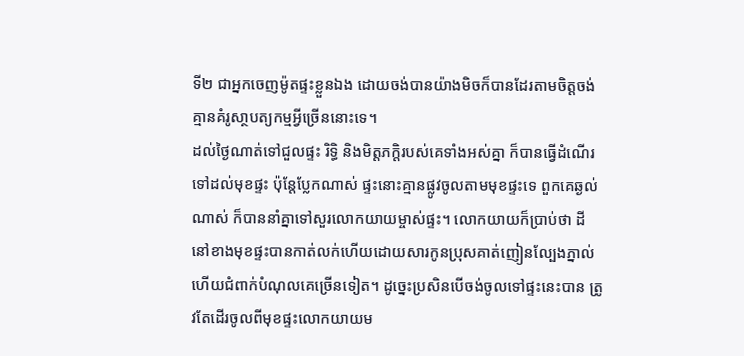ទី២ ជាអ្នកចេញម៉ូតផ្ទះខ្លួនឯង ដោយចង់បានយ៉ាងមិចក៏បានដែរតាមចិត្តចង់ គ្មានគំរូសា្ថបត្យកម្មអ្វីច្រើននោះទេ។
ដល់ថ្ងៃណាត់ទៅជួលផ្ទះ រិទ្ធិ និងមិត្តភក្តិរបស់គេទាំងអស់គ្នា ក៏បានធ្វើដំណើរទៅដល់មុខផ្ទះ ប៉ុន្តែប្លែកណាស់ ផ្ទះនោះគ្មានផ្លូវចូលតាមមុខផ្ទះទេ ពួកគេឆ្ងល់ណាស់ ក៏បាននាំគ្នាទៅសួរលោកយាយម្ចាស់ផ្ទះ។ លោកយាយក៏ប្រាប់ថា ដីនៅខាងមុខផ្ទះបានកាត់លក់ហើយដោយសារកូនប្រុសគាត់ញៀនល្បែងភ្នាល់ ហើយជំពាក់បំណុលគេច្រើនទៀត។ ដូច្នេះប្រសិនបើចង់ចូលទៅផ្ទះនេះបាន ត្រូវតែដើរចូលពីមុខផ្ទះលោកយាយម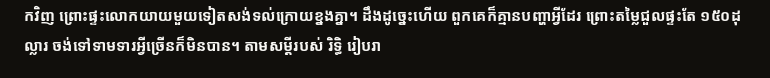កវិញ ព្រោះផ្ទះលោកយាយមួយទៀតសង់ទល់ក្រោយខ្នងគ្នា។ ដឹងដូច្នេះហើយ ពួកគេក៏គ្មានបញ្ហាអ្វីដែរ ព្រោះតម្លៃជួលផ្ទះតែ ១៥០ដុល្លារ ចង់ទៅទាមទារអ្វីច្រើនក៏មិនបាន។ តាមសម្តីរបស់ រិទ្ធិ រៀបរា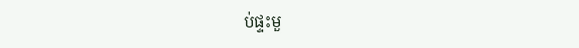ប់ផ្ទះមួ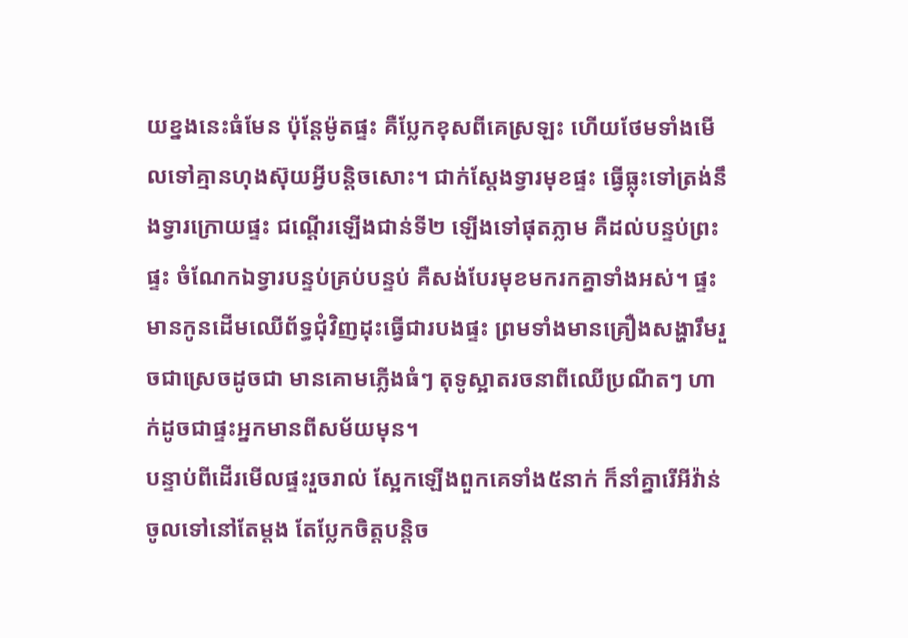យខ្នងនេះធំមែន ប៉ុន្តែម៉ូតផ្ទះ គឺប្លែកខុសពីគេស្រឡះ ហើយថែមទាំងមើលទៅគ្មានហុងស៊ុយអ្វីបន្តិចសោះ។ ជាក់ស្តែងទ្វារមុខផ្ទះ ធ្វើធ្លុះទៅត្រង់នឹងទ្វារក្រោយផ្ទះ ជណ្តើរឡើងជាន់ទី២ ឡើងទៅផុតភ្លាម គឺដល់បន្ទប់ព្រះផ្ទះ ចំណែកឯទ្វារបន្ទប់គ្រប់បន្ទប់ គឺសង់បែរមុខមករកគ្នាទាំងអស់។ ផ្ទះមានកូនដើមឈើព័ទ្ធជុំវិញដុះធ្វើជារបងផ្ទះ ព្រមទាំងមានគ្រឿងសង្ហារឹមរួចជាស្រេចដូចជា មានគោមភ្លើងធំៗ តុទូស្អាតរចនាពីឈើប្រណីតៗ ហាក់ដូចជាផ្ទះអ្នកមានពីសម័យមុន។
បន្ទាប់ពីដើរមើលផ្ទះរួចរាល់ ស្អែកឡើងពួកគេទាំង៥នាក់ ក៏នាំគ្នារើអីវ៉ាន់ចូលទៅនៅតែម្តង តែប្លែកចិត្តបន្តិច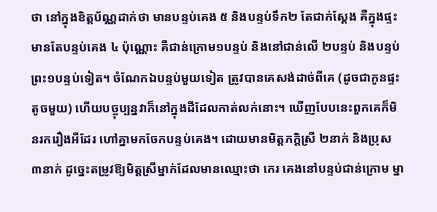ថា នៅក្នុងខិត្តប័ណ្ណដាក់ថា មានបន្ទប់គេង ៥ និងបន្ទប់ទឹក២ តែជាក់ស្តែង គឺក្នុងផ្ទះមានតែបន្ទប់គេង ៤ ប៉ុណ្ណោះ គឺជាន់ក្រោម១បន្ទប់ និងនៅជាន់លើ ២បន្ទប់ និងបន្ទប់ព្រះ១បន្ទប់ទៀត។ ចំណែកឯបន្ទប់មួយទៀត ត្រូវបានគេសង់ដាច់ពីគេ (ដូចជាកូនផ្ទះតូចមួយ) ហើយបច្ចុប្បន្នវាក៏នៅក្នុងដីដែលកាត់លក់នោះ។ ឃើញបែបនេះពួកគេក៏មិនរករឿងអីដែរ ហៅគ្នាមកចែកបន្ទប់គេង។ ដោយមានមិត្តភក្តិស្រី ២នាក់ និងប្រុស ៣នាក់ ដូច្នេះតម្រូវឱ្យមិត្តស្រីម្នាក់ដែលមានឈ្មោះថា កេរ គេងនៅបន្ទប់ជាន់ក្រោម ម្នា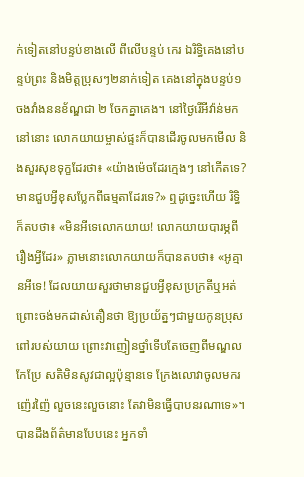ក់ទៀតនៅបន្ទប់ខាងលើ ពីលើបន្ទប់ កេរ ឯរិទ្ធិគេងនៅបន្ទប់ព្រះ និងមិត្តប្រុសៗ២នាក់ទៀត គេងនៅក្នុងបន្ទប់១ ចងវាំងននខ័ណ្ឌជា ២ ចែកគ្នាគេង។ នៅថ្ងៃរើអីវ៉ាន់មកនៅនោះ លោកយាយម្ចាស់ផ្ទះក៏បានដើរចូលមកមើល និងសួរសុខទុក្ខដែរថា៖ «យ៉ាងម៉េចដែរក្មេងៗ នៅកើតទេ? មានជួបអ្វីខុសប្លែកពីធម្មតាដែរទេ?» ឮដូច្នេះហើយ រិទ្ធិ ក៏តបថា៖ «មិនអីទេលោកយាយ! លោកយាយបារម្ភពីរឿងអ្វីដែរ» ភ្លាមនោះលោកយាយក៏បានតបថា៖ «អូគ្មានអីទេ! ដែលយាយសួរថាមានជួបអ្វីខុសប្រក្រតីឬអត់ ព្រោះចង់មកដាស់តឿនថា ឱ្យប្រយ័ត្នៗជាមួយកូនប្រុសពៅរបស់យាយ ព្រោះវាញៀនថ្នាំទើបតែចេញពីមណ្ឌលកែប្រែ សតិមិនសូវជាល្អប៉ុន្មានទេ ក្រែងលោវាចូលមករញ៉េរញ៉ៃ លួចនេះលួចនោះ តែវាមិនធ្វើបាបនរណាទេ»។ បានដឹងព័ត៌មានបែបនេះ អ្នកទាំ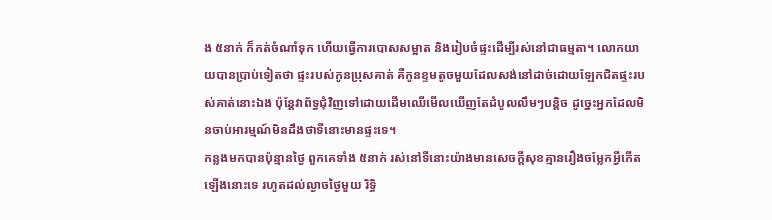ង ៥នាក់ ក៏កត់ចំណាំទុក ហើយធ្វើការបោសសម្អាត និងរៀបចំផ្ទះដើម្បីរស់នៅជាធម្មតា។ លោកយាយបានប្រាប់ទៀតថា ផ្ទះរបស់កូនប្រុសគាត់ គឺកូនខ្ទមតូចមួយដែលសង់នៅដាច់ដោយឡែកជិតផ្ទះរបស់គាត់នោះឯង ប៉ុន្តែវាព័ទ្ធជុំវិញទៅដោយដើមឈើមើលឃើញតែដំបូលលឹមៗបន្តិច ដូច្នេះអ្នកដែលមិនចាប់អារម្មណ៍មិនដឹងថាទីនោះមានផ្ទះទេ។
កន្លងមកបានប៉ុន្មានថ្ងៃ ពួកគេទាំង ៥នាក់ រស់នៅទីនោះយ៉ាងមានសេចក្តីសុខគ្មានរឿងចម្លែកអ្វីកើតឡើងនោះទេ រហូតដល់ល្ងាចថ្ងៃមួយ រិទ្ធិ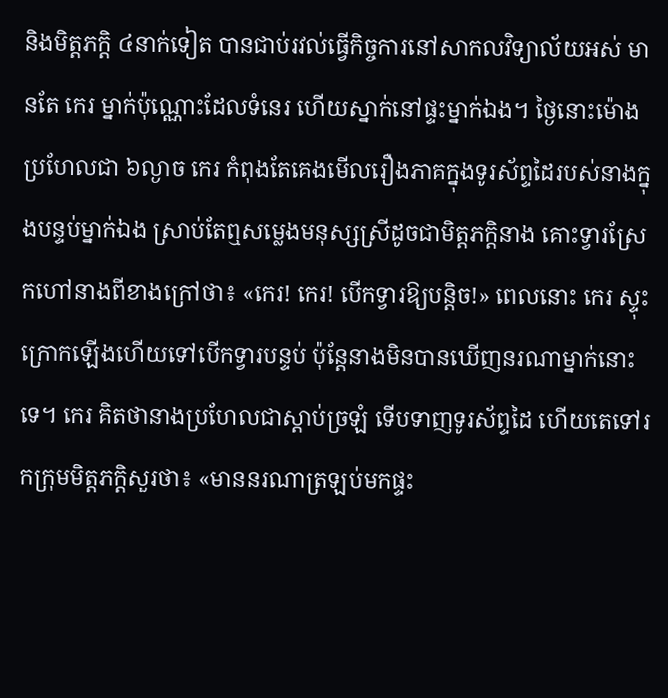និងមិត្តភក្តិ ៤នាក់ទៀត បានជាប់រវល់ធ្វើកិច្ចការនៅសាកលវិទ្យាល័យអស់ មានតែ កេរ ម្នាក់ប៉ុណ្ណោះដែលទំនេរ ហើយស្នាក់នៅផ្ទះម្នាក់ឯង។ ថ្ងៃនោះម៉ោងប្រហែលជា ៦ល្ងាច កេរ កំពុងតែគេងមើលរឿងភាគក្នុងទូរស័ព្ទដៃរបស់នាងក្នុងបន្ទប់ម្នាក់ឯង ស្រាប់តែឮសម្លេងមនុស្សស្រីដូចជាមិត្តភក្តិនាង គោះទ្វារស្រែកហៅនាងពីខាងក្រៅថា៖ «កេរ! កេរ! បើកទ្វារឱ្យបន្តិច!» ពេលនោះ កេរ ស្ទុះក្រោកឡើងហើយទៅបើកទ្វារបន្ទប់ ប៉ុន្តែនាងមិនបានឃើញនរណាម្នាក់នោះទេ។ កេរ គិតថានាងប្រហែលជាស្តាប់ច្រឡំ ទើបទាញទូរស័ព្ទដៃ ហើយតេទៅរកក្រុមមិត្តភក្តិសួរថា៖ «មាននរណាត្រឡប់មកផ្ទះ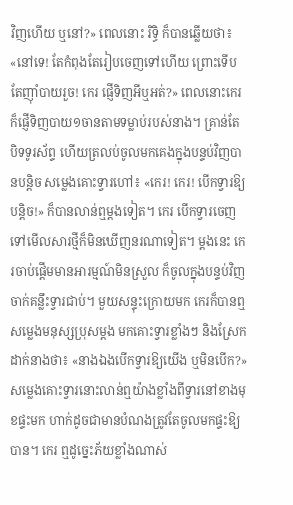វិញហើយ ឬនៅ?» ពេលនោះ រិទ្ធិ ក៏បានឆ្លើយថា៖ «នៅទេ! តែកំពុងតែរៀបចេញទៅហើយ ព្រោះទើបតែញ៉ាំបាយរួច! កេរ ផ្ញើទិញអីឬអត់?» ពេលនោះកេរក៏ផ្ញើទិញបាយ១ចានតាមទម្លាប់របស់នាង។ គ្រាន់តែបិទទូរស័ព្ទ ហើយត្រលប់ចូលមកគេងក្នុងបន្ទប់វិញបានបន្តិច សម្លេងគោះទ្វារហៅ៖ «កេរ! កេរ! បើកទ្វារឱ្យបន្តិច!» ក៏បានលាន់ឮម្តងទៀត។ កេរ បើកទ្វារចេញទៅមើលសារថ្មីក៏មិនឃើញនរណាទៀត។ ម្តងនេះ កេរចាប់ផ្តើមមានអារម្មណ៍មិនស្រួល ក៏ចូលក្នុងបន្ទប់វិញចាក់គន្លឹះទ្វារជាប់។ មួយសន្ទុះក្រោយមក កេរក៏បានឮសម្លេងមនុស្សប្រុសម្តង មកគោះទ្វារខ្លាំងៗ និងស្រែកដាក់នាងថា៖ «នាងឯងបើកទ្វារឱ្យយើង ឬមិនបើក?» សម្លេងគោះទ្វារនោះលាន់ឮយ៉ាងខ្លាំងពីទ្វារនៅខាងមុខផ្ទះមក ហាក់ដូចជាមានបំណងត្រូវតែចូលមកផ្ទះឱ្យបាន។ កេរ ឮដូច្នេះភ័យខ្លាំងណាស់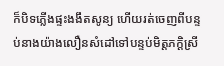ក៏បិទភ្លើងផ្ទះងងឹតសូន្យ ហើយរត់ចេញពីបន្ទប់នាងយ៉ាងលឿនសំដៅទៅបន្ទប់មិត្តភក្តិស្រី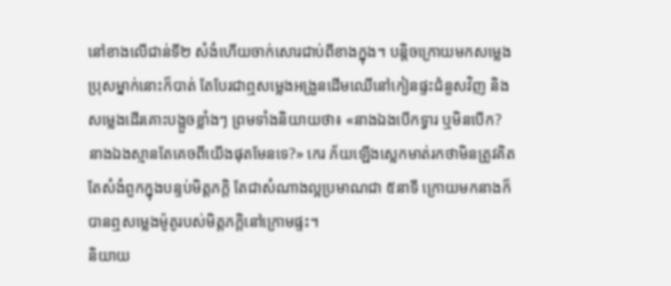នៅខាងលើជាន់ទី២ សំងំហើយចាក់សោរជាប់ពីខាងក្នុង។ បន្តិចក្រោយមកសម្លេងប្រុសម្នាក់នោះក៏បាត់ តែបែរជាឮសម្លេងអង្រួនដើមឈើនៅកៀនផ្ទះជំនួសវិញ និងសម្លេងដើរគោះបង្អួចខ្លាំងៗ ព្រមទាំងនិយាយថា៖ «នាងឯងបើកទ្វារ ឬមិនបើក? នាងឯងស្មានតែគេចពីយើងផុតមែនទេ?» កេរ ភ័យឡើងស្លេកមាត់រកថាមិនត្រូវគិតតែសំងំពួកក្នុងបន្ទប់មិត្តភក្តិ តែជាសំណាងល្អប្រមាណជា ៥នាទី ក្រោយមកនាងក៏បានឮសម្លេងម៉ូតូរបស់មិត្តភក្តិនៅក្រោមផ្ទះ។
និយាយ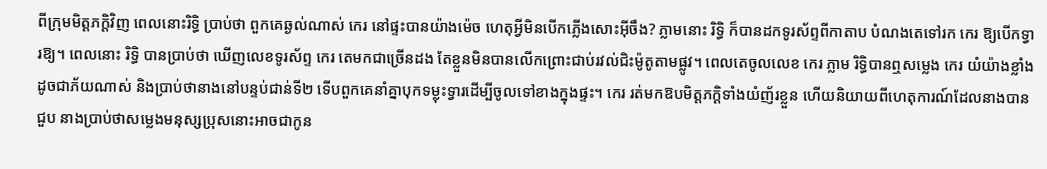ពីក្រុមមិត្តភក្តិវិញ ពេលនោះរិទ្ធិ ប្រាប់ថា ពួកគេឆ្ងល់ណាស់ កេរ នៅផ្ទះបានយ៉ាងម៉េច ហេតុអ្វីមិនបើកភ្លើងសោះអ៊ីចឹង? ភ្លាមនោះ រិទ្ធិ ក៏បានដកទូរស័ព្ទពីកាតាប បំណងតេទៅរក កេរ ឱ្យបើកទ្វារឱ្យ។ ពេលនោះ រិទ្ធិ បានប្រាប់ថា ឃើញលេខទូរស័ព្ទ កេរ តេមកជាច្រើនដង តែខ្លួនមិនបានលើកព្រោះជាប់រវល់ជិះម៉ូតូតាមផ្លូវ។ ពេលតេចូលលេខ កេរ ភ្លាម រិទ្ធិបានឮសម្លេង កេរ យំយ៉ាងខ្លាំងដូចជាភ័យណាស់ និងប្រាប់ថានាងនៅបន្ទប់ជាន់ទី២ ទើបពួកគេនាំគ្នាបុកទម្លុះទ្វារដើម្បីចូលទៅខាងក្នុងផ្ទះ។ កេរ រត់មកឱបមិត្តភក្តិទាំងយំញ័រខ្លួន ហើយនិយាយពីហេតុការណ៍ដែលនាងបានជួប នាងប្រាប់ថាសម្លេងមនុស្សប្រុសនោះអាចជាកូន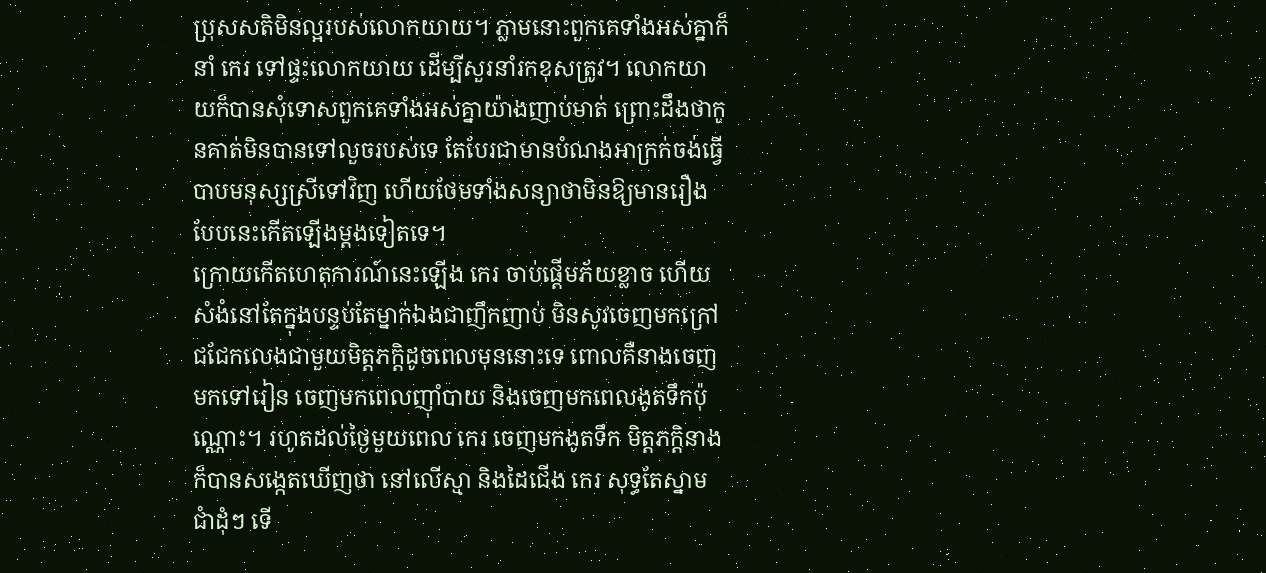ប្រុសសតិមិនល្អរបស់លោកយាយ។ ភ្លាមនោះពួកគេទាំងអស់គ្នាក៏នាំ កេរ ទៅផ្ទះលោកយាយ ដើម្បីសួរនាំរកខុសត្រូវ។ លោកយាយក៏បានសុំទោសពួកគេទាំងអស់គ្នាយ៉ាងញាប់មាត់ ព្រោះដឹងថាកូនគាត់មិនបានទៅលួចរបស់ទេ តែបែរជាមានបំណងអាក្រក់ចង់ធ្វើបាបមនុស្សស្រីទៅវិញ ហើយថែមទាំងសន្យាថាមិនឱ្យមានរឿងបែបនេះកើតឡើងម្តងទៀតទេ។
ក្រោយកើតហេតុការណ៍នេះឡើង កេរ ចាប់ផ្តើមភ័យខ្លាច ហើយសំងំនៅតែក្នុងបន្ទប់តែម្នាក់ឯងជាញឹកញាប់ មិនសូវចេញមកក្រៅជជែកលេងជាមួយមិត្តភក្តិដូចពេលមុននោះទេ ពោលគឺនាងចេញមកទៅរៀន ចេញមកពេលញ៉ាំបាយ និងចេញមកពេលងូតទឹកប៉ុណ្ណោះ។ រហូតដល់ថ្ងៃមួយពេល កេរ ចេញមកងូតទឹក មិត្តភក្តិនាងក៏បានសង្កេតឃើញថា នៅលើស្មា និងដៃជើង កេរ សុទ្ធតែស្នាមជាំដុំៗ ទើ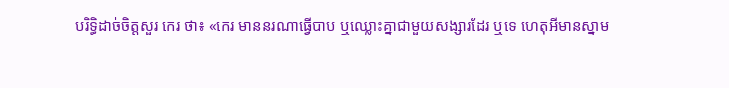បរិទ្ធិដាច់ចិត្តសួរ កេរ ថា៖ «កេរ មាននរណាធ្វើបាប ឬឈ្លោះគ្នាជាមួយសង្សារដែរ ឬទេ ហេតុអីមានស្នាម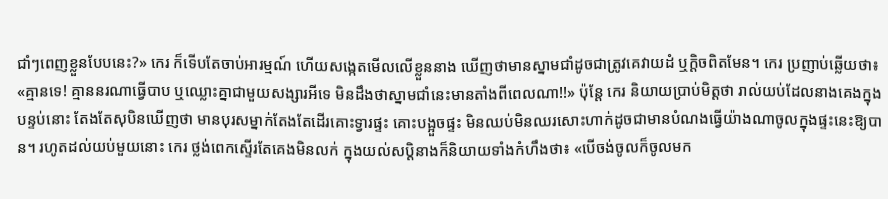ជាំៗពេញខ្លួនបែបនេះ?» កេរ ក៏ទើបតែចាប់អារម្មណ៍ ហើយសង្កេតមើលលើខ្លួននាង ឃើញថាមានស្នាមជាំដូចជាត្រូវគេវាយដំ ឬក្តិចពិតមែន។ កេរ ប្រញាប់ឆ្លើយថា៖ «គ្មានទេ! គ្មាននរណាធ្វើបាប ឬឈ្លោះគ្នាជាមួយសង្សារអីទេ មិនដឹងថាស្នាមជាំនេះមានតាំងពីពេលណា!!» ប៉ុន្តែ កេរ និយាយប្រាប់មិត្តថា រាល់យប់ដែលនាងគេងក្នុងបន្ទប់នោះ តែងតែសុបិនឃើញថា មានបុរសម្នាក់តែងតែដើរគោះទ្វារផ្ទះ គោះបង្អួចផ្ទះ មិនឈប់មិនឈរសោះហាក់ដូចជាមានបំណងធ្វើយ៉ាងណាចូលក្នុងផ្ទះនេះឱ្យបាន។ រហូតដល់យប់មួយនោះ កេរ ថ្លង់ពេកស្ទើរតែគេងមិនលក់ ក្នុងយល់សប្តិនាងក៏និយាយទាំងកំហឹងថា៖ «បើចង់ចូលក៏ចូលមក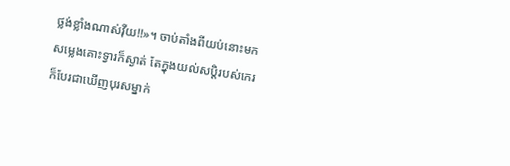ថ្លង់ខ្លាំងណាស់វ៉ីយ!!»។ ចាប់តាំងពីយប់នោះមកសម្លេងគោះទ្វារក៏ស្ងាត់ តែក្នុងយល់សប្តិរបស់កេរ ក៏បែរជាឃើញបុរសម្នាក់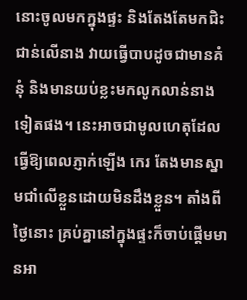នោះចូលមកក្នុងផ្ទះ និងតែងតែមកជិះជាន់លើនាង វាយធ្វើបាបដូចជាមានគំនុំ និងមានយប់ខ្លះមកលូកលាន់នាងទៀតផង។ នេះអាចជាមូលហេតុដែលធ្វើឱ្យពេលភ្ញាក់ឡើង កេរ តែងមានស្នាមជាំលើខ្លួនដោយមិនដឹងខ្លួន។ តាំងពីថ្ងៃនោះ គ្រប់គ្នានៅក្នុងផ្ទះក៏ចាប់ផ្តើមមានអា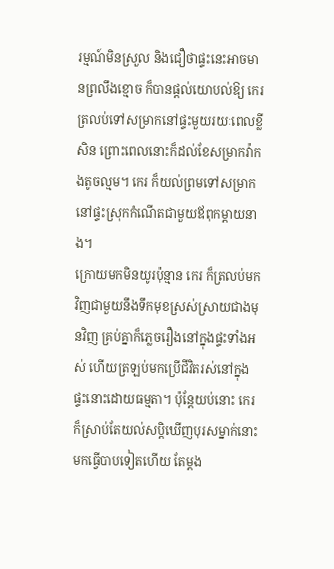រម្មណ៍មិនស្រួល និងជឿថាផ្ទះនេះអាចមានព្រលឹងខ្មោច ក៏បានផ្តល់យោបល់ឱ្យ កេរ ត្រលប់ទៅសម្រាកនៅផ្ទះមួយរយៈពេលខ្លីសិន ព្រោះពេលនោះក៏ដល់ខែសម្រាកវ៉ាកងតូចល្មម។ កេរ ក៏យល់ព្រមទៅសម្រាកនៅផ្ទះស្រុកកំណើតជាមួយឪពុកម្តាយនាង។
ក្រោយមកមិនយូរប៉ុន្មាន កេរ ក៏ត្រលប់មកវិញជាមួយនឹងទឹកមុខស្រស់ស្រាយជាងមុនវិញ គ្រប់គ្នាក៏ភ្លេចរឿងនៅក្នុងផ្ទះទាំងអស់ ហើយត្រឡប់មកប្រើជីវិតរស់នៅក្នុងផ្ទះនោះដោយធម្មតា។ ប៉ុន្តែយប់នោះ កេរ ក៏ស្រាប់តែយល់សប្តិឃើញបុរសម្នាក់នោះមកធ្វើបាបទៀតហើយ តែម្តង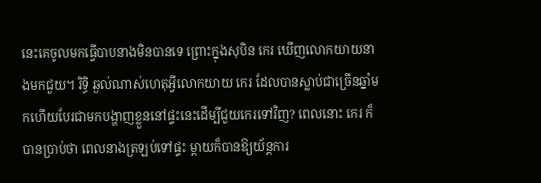នេះគេចូលមកធ្វើបាបនាងមិនបានទេ ព្រោះក្នុងសុបិន កេរ ឃើញលោកយាយនាងមកជួយ។ រិទ្ធិ ឆ្ងល់ណាស់ហេតុអ្វីលោកយាយ កេរ ដែលបានស្លាប់ជាច្រើនឆ្នាំមកហើយបែរជាមកបង្ហាញខ្លួននៅផ្ទះនេះដើម្បីជួយកេរទៅវិញ? ពេលនោះ កេរ ក៏បានប្រាប់ថា ពេលនាងត្រឡប់ទៅផ្ទះ ម្តាយក៏បានឱ្យយ័ន្តការ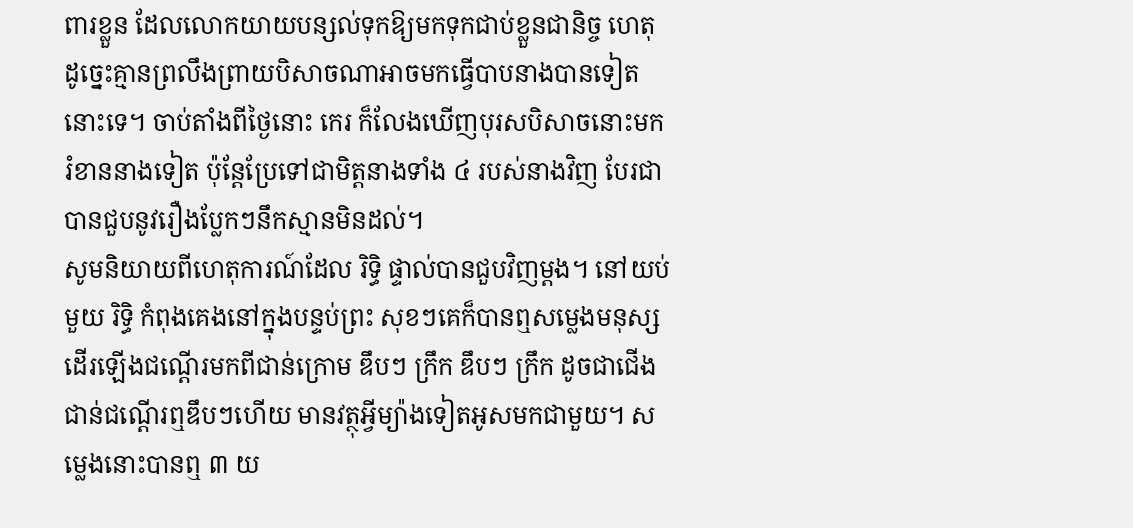ពារខ្លួន ដែលលោកយាយបន្សល់ទុកឱ្យមកទុកជាប់ខ្លួនជានិច្ច ហេតុដូច្នេះគ្មានព្រលឹងព្រាយបិសាចណាអាចមកធ្វើបាបនាងបានទៀតនោះទេ។ ចាប់តាំងពីថ្ងៃនោះ កេរ ក៏លែងឃើញបុរសបិសាចនោះមករំខាននាងទៀត ប៉ុន្តែប្រែទៅជាមិត្តនាងទាំង ៤ របស់នាងវិញ បែរជាបានជួបនូវរឿងប្លែកៗនឹកស្មានមិនដល់។
សូមនិយាយពីហេតុការណ៍ដែល រិទ្ធិ ផ្ទាល់បានជួបវិញម្តង។ នៅយប់មួយ រិទ្ធិ កំពុងគេងនៅក្នុងបន្ទប់ព្រះ សុខៗគេក៏បានឮសម្លេងមនុស្សដើរឡើងជណ្តើរមកពីជាន់ក្រោម ឌឹបៗ ក្រឹក ឌឹបៗ ក្រឹក ដូចជាជើងជាន់ជណ្តើរឮឌឹបៗហើយ មានវត្ថុអ្វីម្យ៉ាងទៀតអូសមកជាមួយ។ សម្លេងនោះបានឮ ៣ យ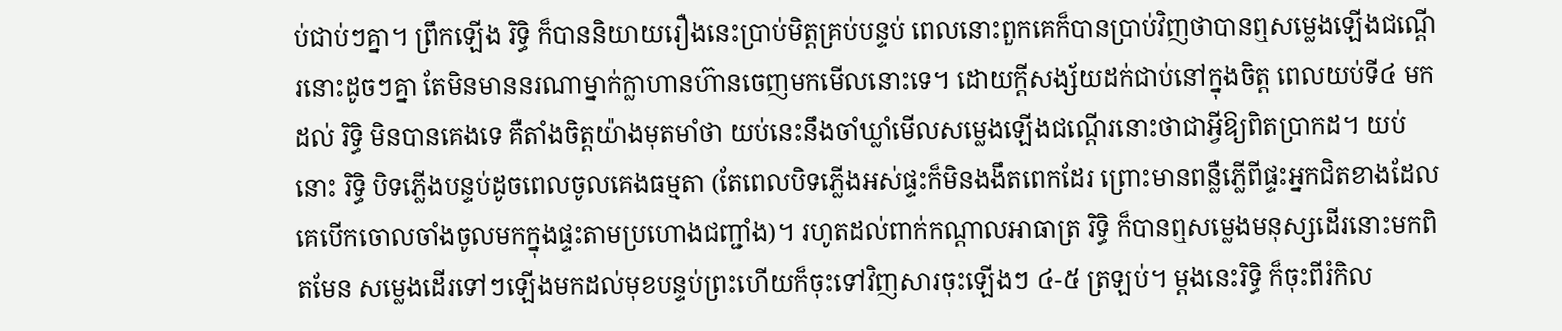ប់ជាប់ៗគ្នា។ ព្រឹកឡើង រិទ្ធិ ក៏បាននិយាយរឿងនេះប្រាប់មិត្តគ្រប់បន្ទប់ ពេលនោះពួកគេក៏បានប្រាប់វិញថាបានឮសម្លេងឡើងជណ្តើរនោះដូចៗគ្នា តែមិនមាននរណាម្នាក់ក្លាហានហ៊ានចេញមកមើលនោះទេ។ ដោយក្តីសង្ស័យដក់ជាប់នៅក្នុងចិត្ត ពេលយប់ទី៤ មកដល់ រិទ្ធិ មិនបានគេងទេ គឺតាំងចិត្តយ៉ាងមុតមាំថា យប់នេះនឹងចាំឃ្លាំមើលសម្លេងឡើងជណ្តើរនោះថាជាអ្វីឱ្យពិតប្រាកដ។ យប់នោះ រិទ្ធិ បិទភ្លើងបន្ទប់ដូចពេលចូលគេងធម្មតា (តែពេលបិទភ្លើងអស់ផ្ទះក៏មិនងងឹតពេកដែរ ព្រោះមានពន្លឺភ្លើពីផ្ទះអ្នកជិតខាងដែលគេបើកចោលចាំងចូលមកក្នុងផ្ទះតាមប្រហោងជញ្ជាំង)។ រហូតដល់ពាក់កណ្តាលអាធាត្រ រិទ្ធិ ក៏បានឮសម្លេងមនុស្សដើរនោះមកពិតមែន សម្លេងដើរទៅៗឡើងមកដល់មុខបន្ទប់ព្រះហើយក៏ចុះទៅវិញសារចុះឡើងៗ ៤-៥ ត្រឡប់។ ម្តងនេះរិទ្ធិ ក៏ចុះពីរំកិល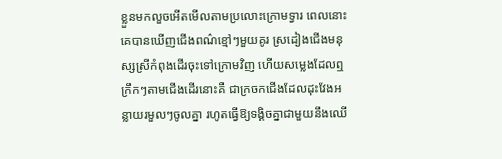ខ្លួនមកលួចអើតមើលតាមប្រលោះក្រោមទ្វារ ពេលនោះគេបានឃើញជើងពណ៌ខ្មៅៗមួយគូរ ស្រដៀងជើងមនុស្សស្រីកំពុងដើរចុះទៅក្រោមវិញ ហើយសម្លេងដែលឮក្រឹកៗតាមជើងដើរនោះគឺ ជាក្រចកជើងដែលដុះវែងអន្លាយរមួលៗចូលគ្នា រហូតធ្វើឱ្យទង្គិចគ្នាជាមួយនឹងឈើ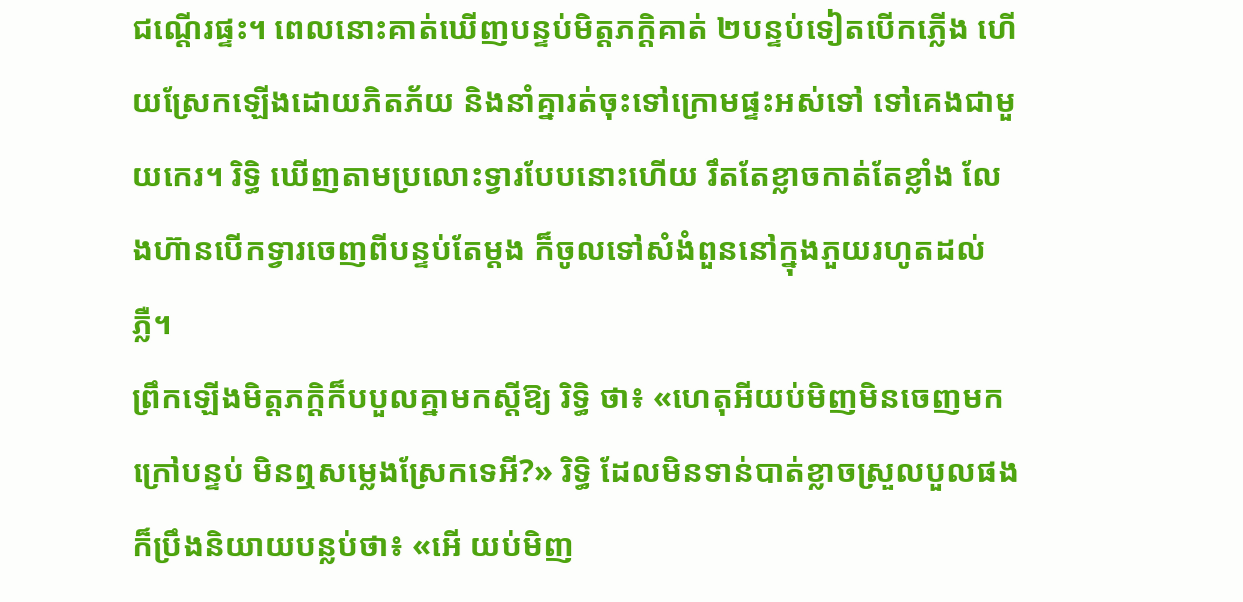ជណ្តើរផ្ទះ។ ពេលនោះគាត់ឃើញបន្ទប់មិត្តភក្តិគាត់ ២បន្ទប់ទៀតបើកភ្លើង ហើយស្រែកឡើងដោយភិតភ័យ និងនាំគ្នារត់ចុះទៅក្រោមផ្ទះអស់ទៅ ទៅគេងជាមួយកេរ។ រិទ្ធិ ឃើញតាមប្រលោះទ្វារបែបនោះហើយ រឹតតែខ្លាចកាត់តែខ្លាំង លែងហ៊ានបើកទ្វារចេញពីបន្ទប់តែម្តង ក៏ចូលទៅសំងំពួននៅក្នុងភួយរហូតដល់ភ្លឺ។
ព្រឹកឡើងមិត្តភក្តិក៏បបួលគ្នាមកស្តីឱ្យ រិទ្ធិ ថា៖ «ហេតុអីយប់មិញមិនចេញមកក្រៅបន្ទប់ មិនឮសម្លេងស្រែកទេអី?» រិទ្ធិ ដែលមិនទាន់បាត់ខ្លាចស្រួលបួលផង ក៏ប្រឹងនិយាយបន្លប់ថា៖ «អើ យប់មិញ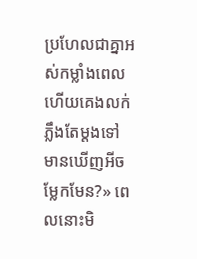ប្រហែលជាគ្នាអស់កម្លាំងពេល ហើយគេងលក់ភ្លឹងតែម្តងទៅ មានឃើញអីចម្លែកមែន?» ពេលនោះមិ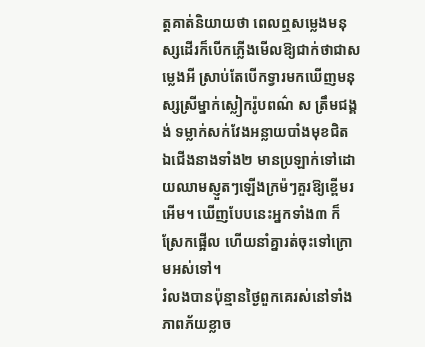ត្តគាត់និយាយថា ពេលឮសម្លេងមនុស្សដើរក៏បើកភ្លើងមើលឱ្យជាក់ថាជាសម្លេងអី ស្រាប់តែបើកទ្វារមកឃើញមនុស្សស្រីម្នាក់ស្លៀករ៉ូបពណ៌ ស ត្រឹមជង្គង់ ទម្លាក់សក់វែងអន្លាយបាំងមុខជិត ឯជើងនាងទាំង២ មានប្រឡាក់ទៅដោយឈាមស្ញួតៗឡើងក្រម៉ៗគួរឱ្យខ្ពើមរអើម។ ឃើញបែបនេះអ្នកទាំង៣ ក៏ស្រែកផ្អើល ហើយនាំគ្នារត់ចុះទៅក្រោមអស់ទៅ។
រំលងបានប៉ុន្មានថ្ងៃពួកគេរស់នៅទាំងភាពភ័យខ្លាច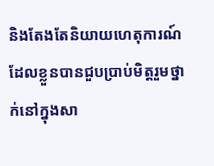និងតែងតែនិយាយហេតុការណ៍ដែលខ្លួនបានជួបប្រាប់មិត្តរួមថ្នាក់នៅក្នុងសា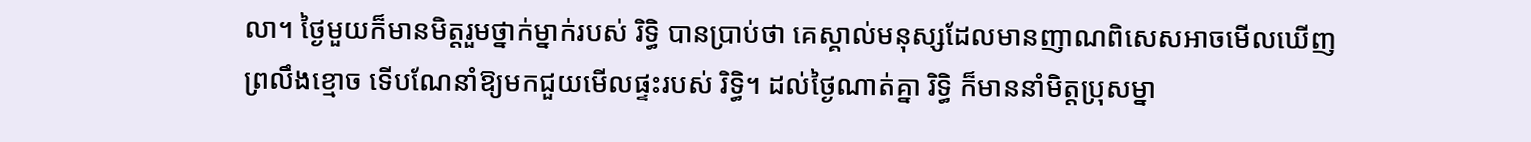លា។ ថ្ងៃមួយក៏មានមិត្តរួមថ្នាក់ម្នាក់របស់ រិទ្ធិ បានប្រាប់ថា គេស្គាល់មនុស្សដែលមានញាណពិសេសអាចមើលឃើញព្រលឹងខ្មោច ទើបណែនាំឱ្យមកជួយមើលផ្ទះរបស់ រិទ្ធិ។ ដល់ថ្ងៃណាត់គ្នា រិទ្ធិ ក៏មាននាំមិត្តប្រុសម្នា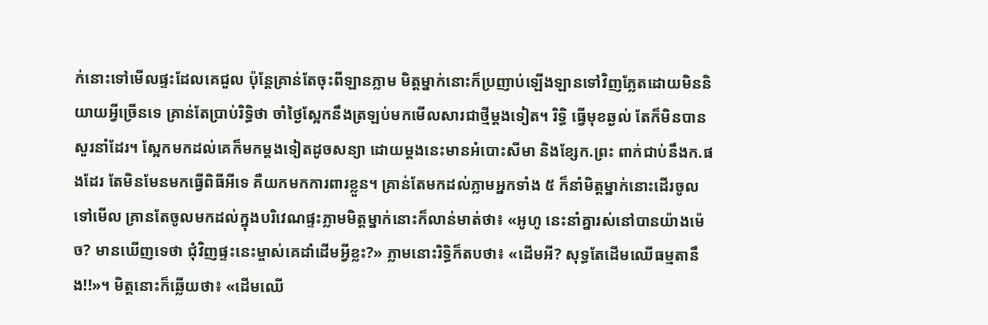ក់នោះទៅមើលផ្ទះដែលគេជួល ប៉ុន្តែគ្រាន់តែចុះពីឡានភ្លាម មិត្តម្នាក់នោះក៏ប្រញាប់ឡើងឡានទៅវិញភ្លែតដោយមិននិយាយអ្វីច្រើនទេ គ្រាន់តែប្រាប់រិទ្ធិថា ចាំថ្ងៃស្អែកនឹងត្រឡប់មកមើលសារជាថ្មីម្តងទៀត។ រិទ្ធិ ធ្វើមុខឆ្ងល់ តែក៏មិនបានសួរនាំដែរ។ ស្អែកមកដល់គេក៏មកម្តងទៀតដូចសន្យា ដោយម្តងនេះមានអំបោះសីមា និងខ្សែក.ព្រះ ពាក់ជាប់នឹងក.ផងដែរ តែមិនមែនមកធ្វើពិធីអីទេ គឺយកមកការពារខ្លួន។ គ្រាន់តែមកដល់ភ្លាមអ្នកទាំង ៥ ក៏នាំមិត្តម្នាក់នោះដើរចូលទៅមើល គ្រានតែចូលមកដល់ក្នុងបរិវេណផ្ទះភ្លាមមិត្តម្នាក់នោះក៏លាន់មាត់ថា៖ «អូហូ នេះនាំគ្នារស់នៅបានយ៉ាងម៉េច? មានឃើញទេថា ជុំវិញផ្ទះនេះម្ចាស់គេដាំដើមអី្វខ្លះ?» ភ្លាមនោះរិទ្ធិក៏តបថា៖ «ដើមអី? សុទ្ធតែដើមឈើធម្មតានឹង!!»។ មិត្តនោះក៏ឆ្លើយថា៖ «ដើមឈើ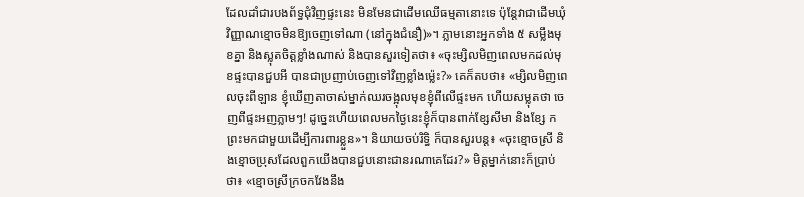ដែលដាំជារបងព័ទ្ធជុំវិញផ្ទះនេះ មិនមែនជាដើមឈើធម្មតានោះទេ ប៉ុន្តែវាជាដើមឃុំវិញ្ញាណខ្មោចមិនឱ្យចេញទៅណា (នៅក្នុងជំនឿ)»។ ភ្លាមនោះអ្នកទាំង ៥ សម្លឹងមុខគ្នា និងស្លុតចិត្តខ្លាំងណាស់ និងបានសួរទៀតថា៖ «ចុះម្សិលមិញពេលមកដល់មុខផ្ទះបានជួបអី បានជាប្រញាប់ចេញទៅវិញខ្លាំងម្ល៉េះ?» គេក៏តបថា៖ «ម្សិលមិញពេលចុះពីឡាន ខ្ញុំឃើញតាចាស់ម្នាក់ឈរចង្អុលមុខខ្ញុំពីលើផ្ទះមក ហើយសម្លុតថា ចេញពីផ្ទះអញភ្លាមៗ! ដូច្នេះហើយពេលមកថ្ងៃនេះខ្ញុំក៏បានពាក់ខ្សែសីមា និងខ្សែ ក ព្រះមកជាមួយដើម្បីការពារខ្លួន»។ និយាយចប់រិទ្ធិ ក៏បានសួរបន្ត៖ «ចុះខ្មោចស្រី និងខ្មោចប្រុសដែលពួកយើងបានជួបនោះជានរណាគេដែរ?» មិត្តម្នាក់នោះក៏ប្រាប់ថា៖ «ខ្មោចស្រីក្រចកវែងនឹង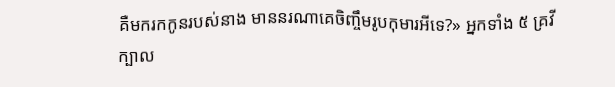គឺមករកកូនរបស់នាង មាននរណាគេចិញ្ចឹមរូបកុមារអីទេ?» អ្នកទាំង ៥ គ្រវីក្បាល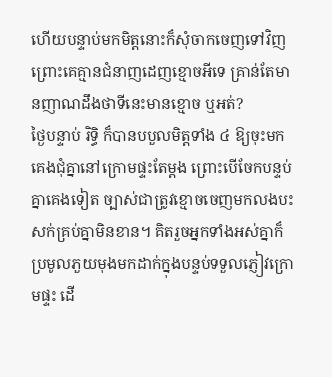ហើយបន្ទាប់មកមិត្តនោះក៏សុំចាកចេញទៅវិញ ព្រោះគេគ្មានជំនាញដេញខ្មោចអីទេ គ្រាន់តែមានញាណដឹងថាទីនេះមានខ្មោច ឬអត់?
ថ្ងៃបន្ទាប់ រិទ្ធិ ក៏បានបបួលមិត្តទាំង ៤ ឱ្យចុះមកគេងជុំគ្នានៅក្រោមផ្ទះតែម្តង ព្រោះបើចែកបន្ទប់គ្នាគេងទៀត ច្បាស់ជាត្រូវខ្មោចចេញមកលងបះសក់គ្រប់គ្នាមិនខាន។ គិតរួចអ្នកទាំងអស់គ្នាក៏ប្រមូលភួយមុងមកដាក់ក្នុងបន្ទប់ទទួលភ្ញៀវក្រោមផ្ទះ ដើ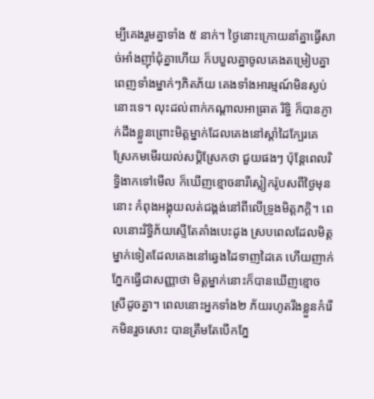ម្បីគេងរួមគ្នាទាំង ៥ នាក់។ ថ្ងៃនោះក្រោយនាំគ្នាធ្វើសាច់អាំងញ៉ាំជុំគ្នាហើយ ក៏បបួលគ្នាចូលគេងតម្រៀបគ្នាពេញទាំងម្នាក់ៗភិតភ័យ គេងទាំងអារម្មណ៍មិនស្ងប់នោះទេ។ លុះដល់ពាក់កណ្តាលអាធ្រាត រិទ្ធិ ក៏បានភ្ញាក់ដឹងខ្លួនព្រោះមិត្តម្នាក់ដែលគេងនៅស្តាំដៃក្បែរគេ ស្រែកមមើរយល់សប្តិស្រែកថា ជួយផងៗ ប៉ុន្តែពេលរិទ្ធិងាកទៅមើល ក៏ឃើញខ្មោចនារីស្លៀករ៉ូបសពីថ្ងៃមុននោះ កំពុងអង្គុយលត់ជង្គង់នៅពីលើទ្រូងមិត្តភក្តិ។ ពេលនោះរិទ្ធិភ័យស្ទើតែគាំងបេះដូង ស្របពេលដែលមិត្តម្នាក់ទៀតដែលគេងនៅឆ្វេងដៃទាញដៃគេ ហើយញាក់ភ្នែកធ្វើជាសញ្ញាថា មិត្តម្នាក់នោះក៏បានឃើញខ្មោចស្រីដូចគ្នា។ ពេលនោះអ្នកទាំង២ ភ័យរហូតរឹងខ្លួនកំរើកមិនរួចសោះ បានត្រឹមតែបើកភ្នែ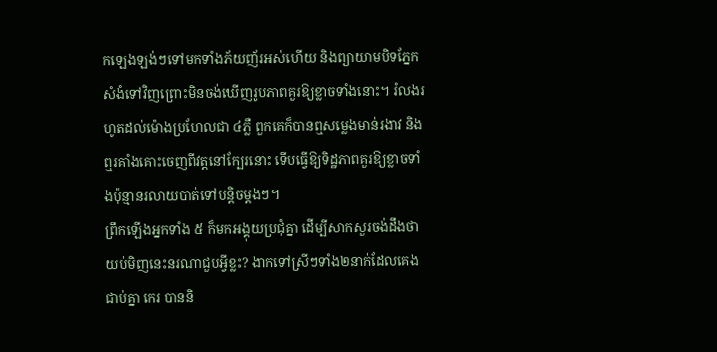កឡេងឡង់ៗទៅមកទាំងភ័យញ័រអស់ហើយ និងព្យាយាមបិទភ្នែកសំងំទៅវិញព្រោះមិនចង់ឃើញរូបភាពគួរឱ្យខ្លាចទាំងនោះ។ រំលងរហូតដល់ម៉ោងប្រហែលជា ៤ភ្លឺ ពួកគេក៏បានឮសម្លេងមាន់រងាវ និងឮរគាំងគោះចេញពីវត្តនៅក្បែរនោះ ទើបធ្វើឱ្យទិដ្ឋភាពគួរឱ្យខ្លាចទាំងប៉ុន្មានរលាយបាត់ទៅបន្តិចម្តងៗ។
ព្រឹកឡើងអ្នកទាំង ៥ ក៏មកអង្គុយប្រជុំគ្នា ដើម្បីសាកសួរចង់ដឹងថា យប់មិញនេះនរណាជួបអ្វីខ្លះ? ងាកទៅស្រីៗទាំង២នាក់ដែលគេងជាប់គ្នា កេរ បាននិ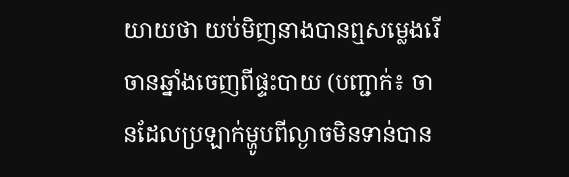យាយថា យប់មិញនាងបានឮសម្លេងរើចានឆ្នាំងចេញពីផ្ទះបាយ (បញ្ជាក់៖ ចានដែលប្រឡាក់ម្ហូបពីល្ងាចមិនទាន់បាន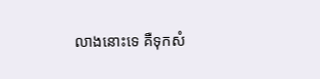លាងនោះទេ គឺទុកសំ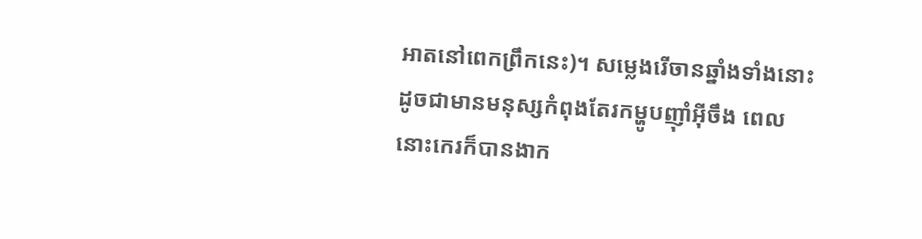អាតនៅពេកព្រឹកនេះ)។ សម្លេងរើចានឆ្នាំងទាំងនោះ ដូចជាមានមនុស្សកំពុងតែរកម្ហូបញ៉ាំអ៊ីចឹង ពេលនោះកេរក៏បានងាក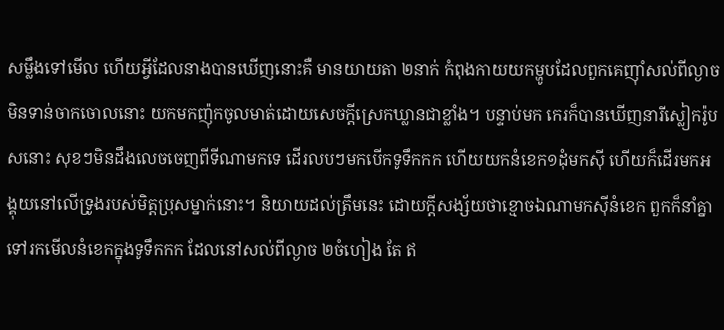សម្លឹងទៅមើល ហើយអ្វីដែលនាងបានឃើញនោះគឺ មានយាយតា ២នាក់ កំពុងកាយយកម្ហូបដែលពួកគេញ៉ាំសល់ពីល្ងាចមិនទាន់ចាកចោលនោះ យកមកញ៉ុកចូលមាត់ដោយសេចក្តីស្រេកឃ្លានជាខ្លាំង។ បន្ទាប់មក កេរក៏បានឃើញនារីស្លៀករ៉ូបសនោះ សុខៗមិនដឹងលេចចេញពីទីណាមកទេ ដើរលបៗមកបើកទូទឹកកក ហើយយកនំខេក១ដុំមកស៊ី ហើយក៏ដើរមកអង្គុយនៅលើទ្រូងរបស់មិត្តប្រុសម្នាក់នោះ។ និយាយដល់ត្រឹមនេះ ដោយក្តីសង្ស័យថាខ្មោចឯណាមកស៊ីនំខេក ពួកក៏នាំគ្នាទៅរកមើលនំខេកក្នុងទូទឹកកក ដែលនៅសល់ពីល្ងាច ២ចំហៀង តែ ឥ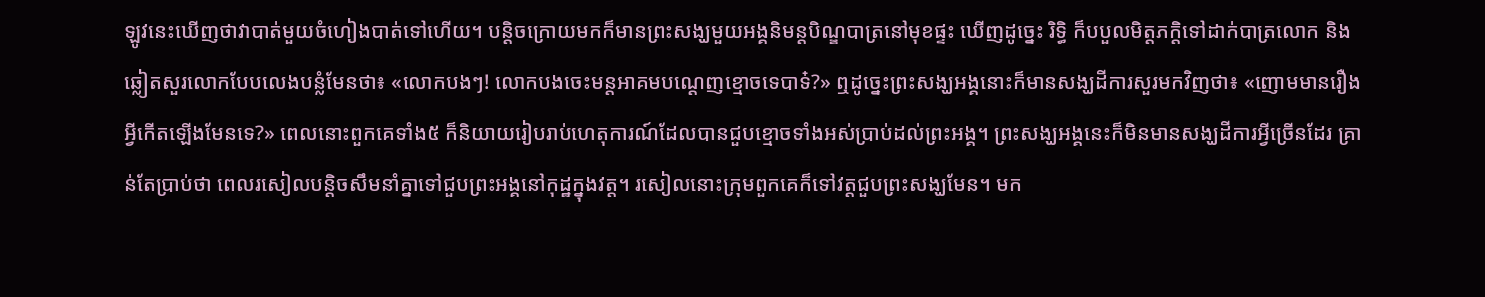ឡូវនេះឃើញថាវាបាត់មួយចំហៀងបាត់ទៅហើយ។ បន្តិចក្រោយមកក៏មានព្រះសង្ឃមួយអង្គនិមន្តបិណ្ឌបាត្រនៅមុខផ្ទះ ឃើញដូច្នេះ រិទិ្ធ ក៏បបួលមិត្តភក្តិទៅដាក់បាត្រលោក និងឆ្លៀតសួរលោកបែបលេងបន្លំមែនថា៖ «លោកបងៗ! លោកបងចេះមន្តអាគមបណ្តេញខ្មោចទេបាទ៎?» ឮដូច្នេះព្រះសង្ឃអង្គនោះក៏មានសង្ឃដីការសួរមកវិញថា៖ «ញោមមានរឿងអ្វីកើតឡើងមែនទេ?» ពេលនោះពួកគេទាំង៥ ក៏និយាយរៀបរាប់ហេតុការណ៍ដែលបានជួបខ្មោចទាំងអស់ប្រាប់ដល់ព្រះអង្គ។ ព្រះសង្ឃអង្គនេះក៏មិនមានសង្ឃដីការអ្វីច្រើនដែរ គ្រាន់តែប្រាប់ថា ពេលរសៀលបន្តិចសឹមនាំគ្នាទៅជួបព្រះអង្គនៅកុដ្ឋក្នុងវត្ត។ រសៀលនោះក្រុមពួកគេក៏ទៅវត្តជួបព្រះសង្ឃមែន។ មក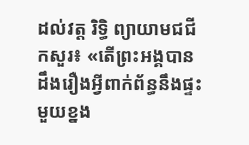ដល់វត្ត រិទ្ធិ ព្យាយាមជជីកសួរ៖ «តើព្រះអង្គបានដឹងរឿងអ្វីពាក់ព័ន្ធនឹងផ្ទះមួយខ្នង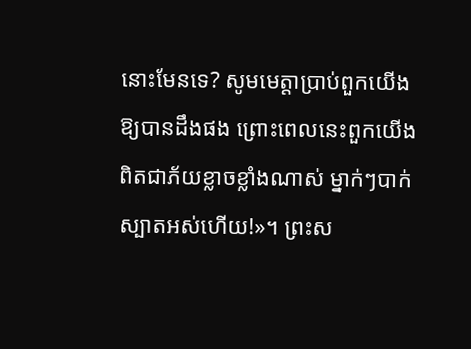នោះមែនទេ? សូមមេត្តាប្រាប់ពួកយើងឱ្យបានដឹងផង ព្រោះពេលនេះពួកយើងពិតជាភ័យខ្លាចខ្លាំងណាស់ ម្នាក់ៗបាក់ស្បាតអស់ហើយ!»។ ព្រះស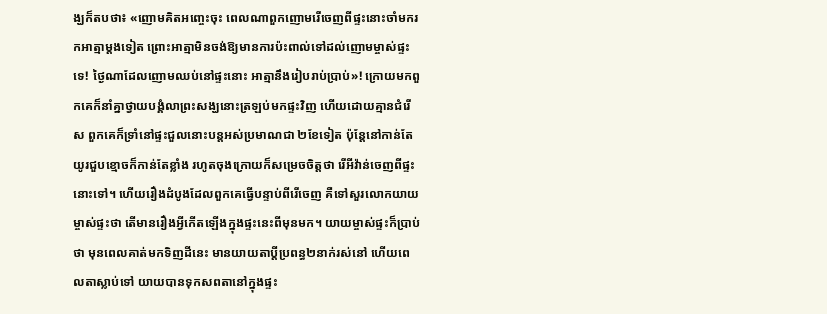ង្ឃក៏តបថា៖ «ញោមគិតអញ្ចេះចុះ ពេលណាពួកញោមរើចេញពីផ្ទះនោះចាំមករកអាត្មាម្តងទៀត ព្រោះអាត្មាមិនចង់ឱ្យមានការប៉ះពាល់ទៅដល់ញោមម្ចាស់ផ្ទះទេ! ថ្ងៃណាដែលញោមឈប់នៅផ្ទះនោះ អាត្មានឹងរៀបរាប់ប្រាប់»! ក្រោយមកពួកគេក៏នាំគ្នាថ្វាយបង្គំលាព្រះសង្ឃនោះត្រឡប់មកផ្ទះវិញ ហើយដោយគ្មានជំរើស ពួកគេក៏ទ្រាំនៅផ្ទះជួលនោះបន្តអស់ប្រមាណជា ២ខែទៀត ប៉ុន្តែនៅកាន់តែយូរជួបខ្មោចក៏កាន់តែខ្លាំង រហូតចុងក្រោយក៏សម្រេចចិត្តថា រើអីវ៉ាន់ចេញពីផ្ទះនោះទៅ។ ហើយរឿងដំបូងដែលពួកគេធ្វើបន្ទាប់ពីរើចេញ គឺទៅសួរលោកយាយម្ចាស់ផ្ទះថា តើមានរឿងអ្វីកើតឡើងក្នុងផ្ទះនេះពីមុនមក។ យាយម្ចាស់ផ្ទះក៏ប្រាប់ថា មុនពេលគាត់មកទិញដីនេះ មានយាយតាប្តីប្រពន្ធ២នាក់រស់នៅ ហើយពេលតាស្លាប់ទៅ យាយបានទុកសពតានៅក្នុងផ្ទះ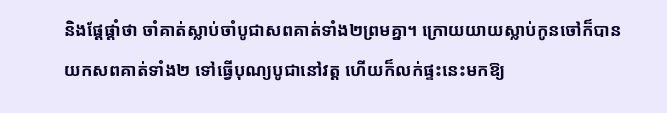និងផ្តែផ្តាំថា ចាំគាត់ស្លាប់ចាំបូជាសពគាត់ទាំង២ព្រមគ្នា។ ក្រោយយាយស្លាប់កូនចៅក៏បានយកសពគាត់ទាំង២ ទៅធ្វើបុណ្យបូជានៅវត្ត ហើយក៏លក់ផ្ទះនេះមកឱ្យ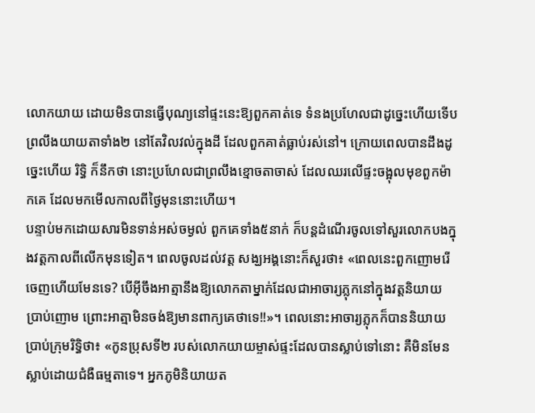លោកយាយ ដោយមិនបានធ្វើបុណ្យនៅផ្ទះនេះឱ្យពួកគាត់ទេ ទំនងប្រហែលជាដូច្នេះហើយទើបព្រលឹងយាយតាទាំង២ នៅតែវិលវល់ក្នុងដី ដែលពួកគាត់ធ្លាប់រស់នៅ។ ក្រោយពេលបានដឹងដូច្នេះហើយ រិទ្ធិ ក៏នឹកថា នោះប្រហែលជាព្រលឹងខ្មោចតាចាស់ ដែលឈរលើផ្ទះចង្អុលមុខពួកម៉ាកគេ ដែលមកមើលកាលពីថ្ងៃមុននោះហើយ។
បន្ទាប់មកដោយសារមិនទាន់អស់ចម្ងល់ ពួកគេទាំង៥នាក់ ក៏បន្តដំណើរចូលទៅសួរលោកបងក្នុងវត្តកាលពីលើកមុនទៀត។ ពេលចូលដល់វត្ត សង្ឃអង្គនោះក៏សួរថា៖ «ពេលនេះពួកញោមរើចេញហើយមែនទេ? បើអ៊ីចឹងអាត្មានឹងឱ្យលោកតាម្នាក់ដែលជាអាចារ្យភ្លុកនៅក្នុងវត្តនិយាយប្រាប់ញោម ព្រោះអាត្មាមិនចង់ឱ្យមានពាក្យគេថាទេ!!»។ ពេលនោះអាចារ្យភ្លុកក៏បាននិយាយប្រាប់ក្រុមរិទ្ធិថា៖ «កូនប្រុសទី២ របស់លោកយាយម្ចាស់ផ្ទះដែលបានស្លាប់ទៅនោះ គឺមិនមែនស្លាប់ដោយជំងឺធម្មតាទេ។ អ្នកភូមិនិយាយត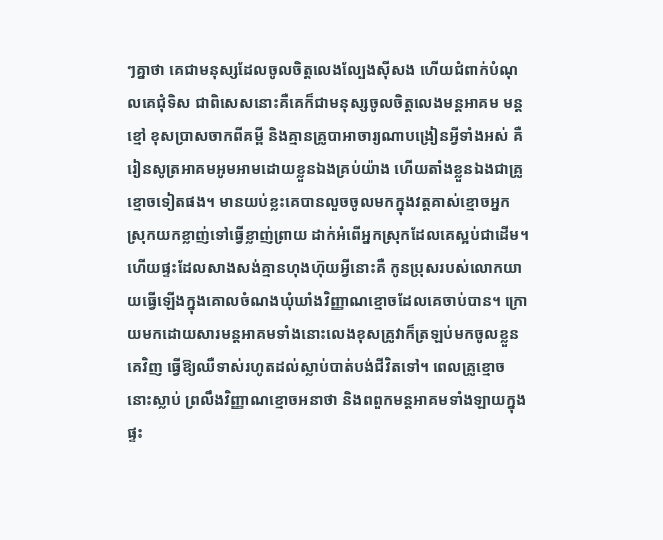ៗគ្នាថា គេជាមនុស្សដែលចូលចិត្តលេងល្បែងស៊ីសង ហើយជំពាក់បំណុលគេជុំទិស ជាពិសេសនោះគឺគេក៏ជាមនុស្សចូលចិត្តលេងមន្តអាគម មន្តខ្មៅ ខុសប្រាសចាកពីគម្ពី និងគ្មានគ្រូបាអាចារ្យណាបង្រៀនអ្វីទាំងអស់ គឺរៀនសូត្រអាគមអូមអាមដោយខ្លួនឯងគ្រប់យ៉ាង ហើយតាំងខ្លួនឯងជាគ្រូខ្មោចទៀតផង។ មានយប់ខ្លះគេបានលួចចូលមកក្នុងវត្តគាស់ខ្មោចអ្នកស្រុកយកខ្លាញ់ទៅធ្វើខ្លាញ់ព្រាយ ដាក់អំពើអ្នកស្រុកដែលគេស្អប់ជាដើម។ ហើយផ្ទះដែលសាងសង់គ្មានហុងហ៊ុយអ្វីនោះគឺ កូនប្រុសរបស់លោកយាយធ្វើឡើងក្នុងគោលចំណងឃុំឃាំងវិញ្ញាណខ្មោចដែលគេចាប់បាន។ ក្រោយមកដោយសារមន្តអាគមទាំងនោះលេងខុសគ្រូវាក៏ត្រឡប់មកចូលខ្លួនគេវិញ ធ្វើឱ្យឈឺទាស់រហូតដល់ស្លាប់បាត់បង់ជីវិតទៅ។ ពេលគ្រូខ្មោចនោះស្លាប់ ព្រលឹងវិញ្ញាណខ្មោចអនាថា និងពពួកមន្តអាគមទាំងឡាយក្នុងផ្ទះ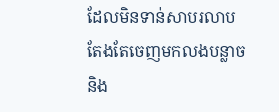ដែលមិនទាន់សាបរលាប តែងតែចេញមកលងបន្លាច និង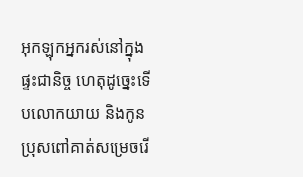អុកឡុកអ្នករស់នៅក្នុងផ្ទះជានិច្ច ហេតុដូច្នេះទើបលោកយាយ និងកូនប្រុសពៅគាត់សម្រេចរើ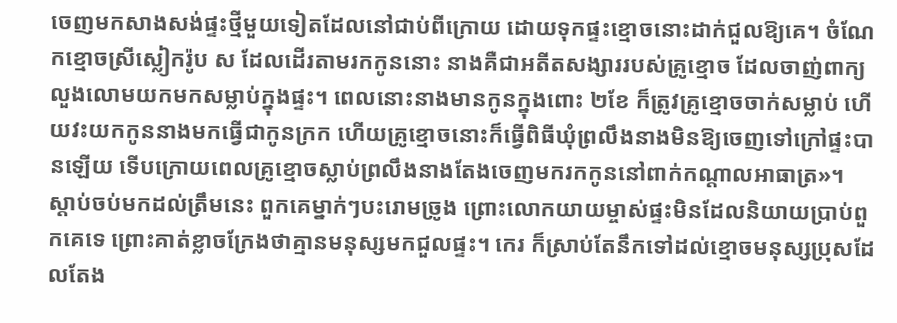ចេញមកសាងសង់ផ្ទះថ្មីមួយទៀតដែលនៅជាប់ពីក្រោយ ដោយទុកផ្ទះខ្មោចនោះដាក់ជួលឱ្យគេ។ ចំណែកខ្មោចស្រីស្លៀករ៉ូប ស ដែលដើរតាមរកកូននោះ នាងគឺជាអតីតសង្សាររបស់គ្រូខ្មោច ដែលចាញ់ពាក្យលួងលោមយកមកសម្លាប់ក្នុងផ្ទះ។ ពេលនោះនាងមានកូនក្នុងពោះ ២ខែ ក៏ត្រូវគ្រូខ្មោចចាក់សម្លាប់ ហើយវះយកកូននាងមកធ្វើជាកូនក្រក ហើយគ្រូខ្មោចនោះក៏ធ្វើពិធីឃុំព្រលឹងនាងមិនឱ្យចេញទៅក្រៅផ្ទះបានឡើយ ទើបក្រោយពេលគ្រូខ្មោចស្លាប់ព្រលឹងនាងតែងចេញមករកកូននៅពាក់កណ្តាលអាធាត្រ»។
ស្តាប់ចប់មកដល់ត្រឹមនេះ ពួកគេម្នាក់ៗបះរោមច្រូង ព្រោះលោកយាយម្ចាស់ផ្ទះមិនដែលនិយាយប្រាប់ពួកគេទេ ព្រោះគាត់ខ្លាចក្រែងថាគ្មានមនុស្សមកជួលផ្ទះ។ កេរ ក៏ស្រាប់តែនឹកទៅដល់ខ្មោចមនុស្សប្រុសដែលតែង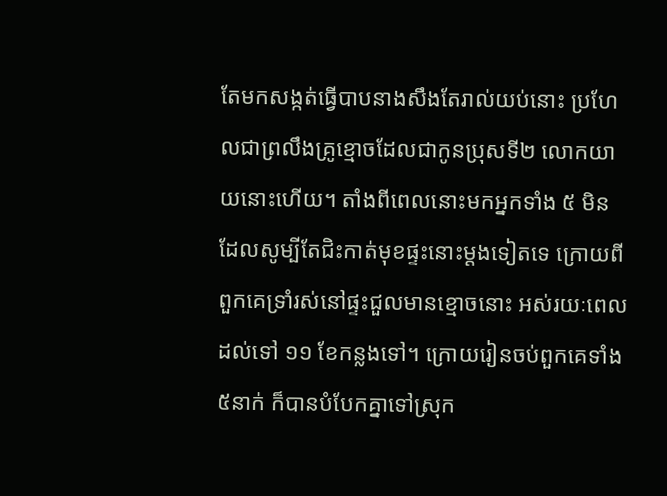តែមកសង្កត់ធ្វើបាបនាងសឹងតែរាល់យប់នោះ ប្រហែលជាព្រលឹងគ្រូខ្មោចដែលជាកូនប្រុសទី២ លោកយាយនោះហើយ។ តាំងពីពេលនោះមកអ្នកទាំង ៥ មិនដែលសូម្បីតែជិះកាត់មុខផ្ទះនោះម្តងទៀតទេ ក្រោយពីពួកគេទ្រាំរស់នៅផ្ទះជួលមានខ្មោចនោះ អស់រយៈពេលដល់ទៅ ១១ ខែកន្លងទៅ។ ក្រោយរៀនចប់ពួកគេទាំង ៥នាក់ ក៏បានបំបែកគ្នាទៅស្រុក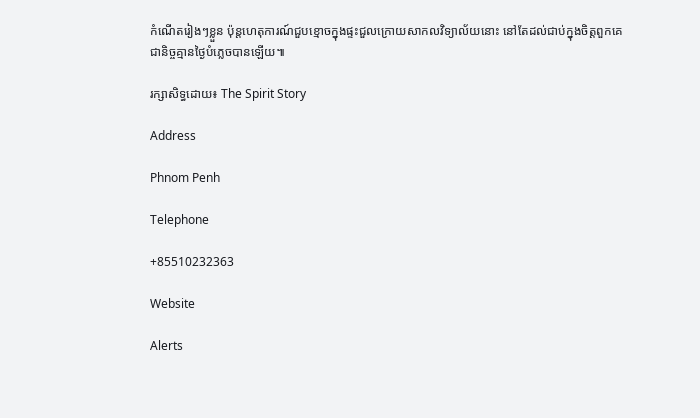កំណើតរៀងៗខ្លួន ប៉ុន្តហេតុការណ៍ជួបខ្មោចក្នុងផ្ទះជួលក្រោយសាកលវិទ្យាល័យនោះ នៅតែដល់ជាប់ក្នុងចិត្តពួកគេជានិច្ចគ្មានថ្ងៃបំភ្លេចបានឡើយ៕

រក្សាសិទ្ធដោយ៖ The Spirit Story

Address

Phnom Penh

Telephone

+85510232363

Website

Alerts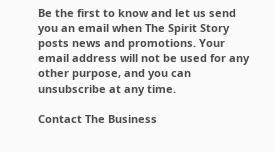Be the first to know and let us send you an email when The Spirit Story posts news and promotions. Your email address will not be used for any other purpose, and you can unsubscribe at any time.

Contact The Business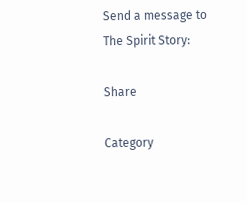Send a message to The Spirit Story:

Share

Category